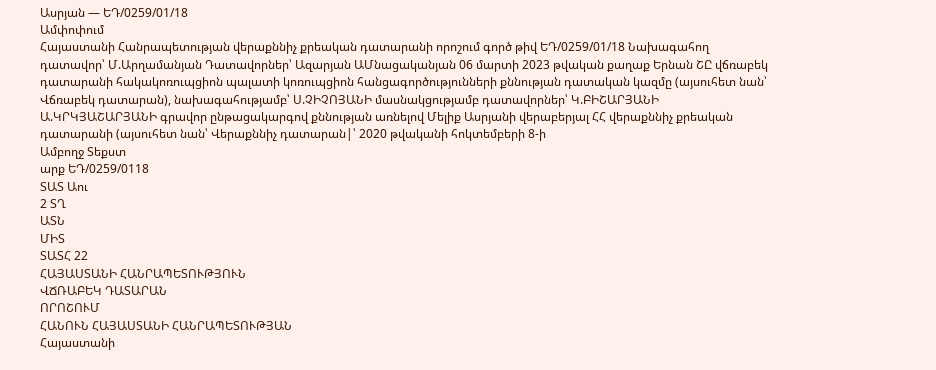Ասրյան — ԵԴ/0259/01/18
Ամփոփում
Հայաստանի Հանրապետության վերաքննիչ քրեական դատարանի որոշում գործ թիվ ԵԴ/0259/01/18 Նախագահող դատավոր՝ Մ.Արղամանյան Դատավորներ՝ Ազարյան ԱՄնացականյան 06 մարտի 2023 թվական քաղաք Երնան ՇԸ վճռաբեկ դատարանի հակակոռուպցիոն պալատի կոռուպցիոն հանցագործությունների քննության դատական կազմը (այսուհետ նան՝ Վճռաբեկ դատարան), նախագահությամբ՝ Ս.ՉԻՉՈՅԱՆԻ մասնակցությամբ դատավորներ՝ Կ.ԲԻՇԱՐՅԱՆԻ Ա.ԿՐԿՅԱՇԱՐՅԱՆԻ գրավոր ընթացակարգով քննության առնելով Մելիք Ասրյանի վերաբերյալ ՀՀ վերաքննիչ քրեական դատարանի (այսուհետ նան՝ Վերաքննիչ դատարան|՝ 2020 թվականի հոկտեմբերի 8-ի
Ամբողջ Տեքստ
արք ԵԴ/0259/0118
ՏԱՏ Աու
2 ՏՂ
ԱՏՆ
ՄԻՏ
ՏԱՏՀ 22
ՀԱՅԱՍՏԱՆԻ ՀԱՆՐԱՊԵՏՈՒԹՅՈՒՆ
ՎՃՌԱԲԵԿ ԴԱՏԱՐԱՆ
ՈՐՈՇՈՒՄ
ՀԱՆՈՒՆ ՀԱՅԱՍՏԱՆԻ ՀԱՆՐԱՊԵՏՈՒԹՅԱՆ
Հայաստանի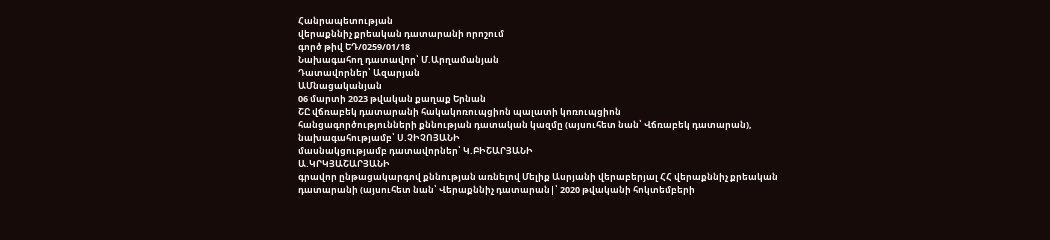Հանրապետության
վերաքննիչ քրեական դատարանի որոշում
գործ թիվ ԵԴ/0259/01/18
Նախագահող դատավոր՝ Մ.Արղամանյան
Դատավորներ՝ Ազարյան
ԱՄնացականյան
06 մարտի 2023 թվական քաղաք Երնան
ՇԸ վճռաբեկ դատարանի հակակոռուպցիոն պալատի կոռուպցիոն
հանցագործությունների քննության դատական կազմը (այսուհետ նան՝ Վճռաբեկ դատարան),
նախագահությամբ՝ Ս.ՉԻՉՈՅԱՆԻ
մասնակցությամբ դատավորներ՝ Կ.ԲԻՇԱՐՅԱՆԻ
Ա.ԿՐԿՅԱՇԱՐՅԱՆԻ
գրավոր ընթացակարգով քննության առնելով Մելիք Ասրյանի վերաբերյալ ՀՀ վերաքննիչ քրեական դատարանի (այսուհետ նան՝ Վերաքննիչ դատարան|՝ 2020 թվականի հոկտեմբերի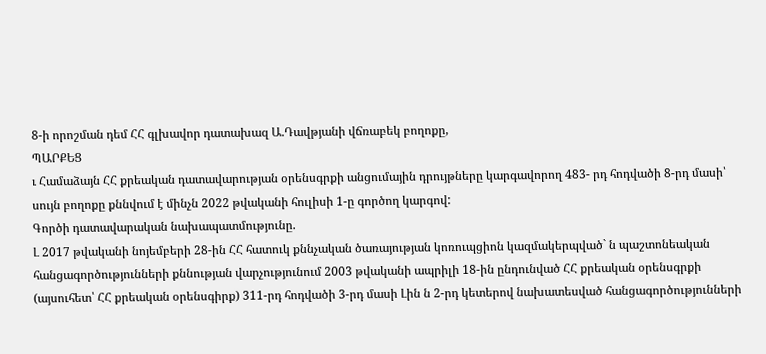8-ի որոշման դեմ ՀՀ գլխավոր դատախազ Ա.Դավթյանի վճռաբեկ բողոքը,
ՊԱՐՔԵՑ
ւ Համաձայն ՀՀ քրեական դատավարության օրենսգրքի անցումային դրույթները կարգավորող 483- րդ հոդվածի 8-րդ մասի՝ սույն բողոքը քննվում է մինչն 2022 թվականի հուլիսի 1-ը գործող կարգով:
Գործի դատավարական նախապատմությունը.
Լ 2017 թվականի նոյեմբերի 28-ին ՀՀ հատուկ քննչական ծառայության կոռուպցիոն կազմակերպված` ն պաշտոնեական հանցագործությունների քննության վարչությունում 2003 թվականի ապրիլի 18-ին ընդունված ՀՀ քրեական օրենսգրքի (այսուհետ՝ ՀՀ քրեական օրենսգիրք) 311-րդ հոդվածի 3-րդ մասի Լին ն 2-րդ կետերով նախատեսված հանցագործությունների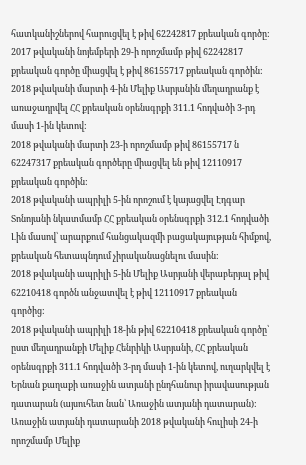հատկանիշներով հարուցվել է թիվ 62242817 քրեական գործը:
2017 թվականի նոյեմբերի 29-ի որոշմամբ թիվ 62242817 քրեական գործը միացվել է թիվ 86155717 քրեական գործին:
2018 թվականի մարտի 4-ին Մելիք Ասրյանին մեղադրանք է առաջադրվել ՀՀ քրեական օրենսգրքի 311.1 հոդվածի 3-րդ մասի 1-ին կետով:
2018 թվականի մարտի 23-ի որոշմամբ թիվ 86155717 ն 62247317 քրեական գործերը միացվել են թիվ 12110917 քրեական գործին:
2018 թվականի ապրիլի 5-ին որոշում է կայացվել Էդգար Տոնոյանի նկատմամբ ՀՀ քրեական օրենսգրքի 312.1 հոդվածի Լին մասով՝ արարքում հանցակազմի բացակայության հիմքով, քրեական հետապնդում չիրականացնելու մասին:
2018 թվականի ապրիլի 5-ին Մելիք Ասրյանի վերաբերյալ թիվ 62210418 գործն անջատվել է թիվ 12110917 քրեական գործից:
2018 թվականի ապրիլի 18-ին թիվ 62210418 քրեական գործը՝ ըստ մեղադրանքի Մելիք Հենրիկի Ասրյանի, ՀՀ քրեական օրենսգրքի 311.1 հոդվածի 3-րդ մասի 1-ին կետով, ուղարկվել է Երնան քաղաքի առաջին ատյանի ընդհանուր իրավասության դատարան (այսուհետ նան՝ Առաջին ատյանի դատարան):
Առաջին ատյանի դատարանի 2018 թվականի հուլիսի 24-ի որոշմամբ Մելիք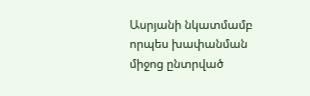Ասրյանի նկատմամբ որպես խափանման միջոց ընտրված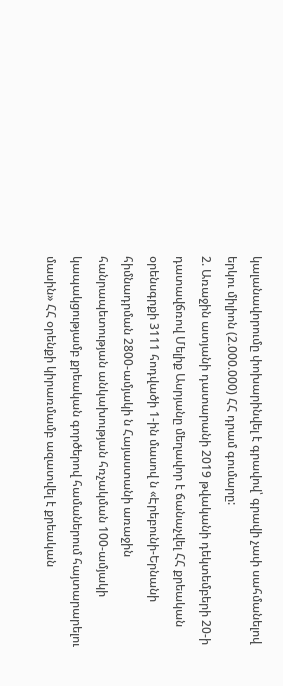կալանավորումը փոխարինվել է գրավով՝ գրավի չափ սահմանելով երկու միլիոն (2.000.000) ՀՀ դրամ գումարը:
2. Առաջին ատյանի դատարանի 2019 թվականի դեկտեմբերի 20-ի դատավճռով Մելիք Ասրյանը մեղավոր է ճանաչվել ՀՀ քրեական օրենսգրքի 3111 հոդվածի 1-ին մասով ն «Էրեբունի-Երնանի հիմնադրման 2800-ամյակի ն Հայաստանի առաջին հանրապետության անկախության հռչակման 100-ամյակի կապակցությամբ քրեական գործերով համաներում հայտարարելու մասին» ՀՀ օրենքի կիրառմամբ ազատվել է քրեական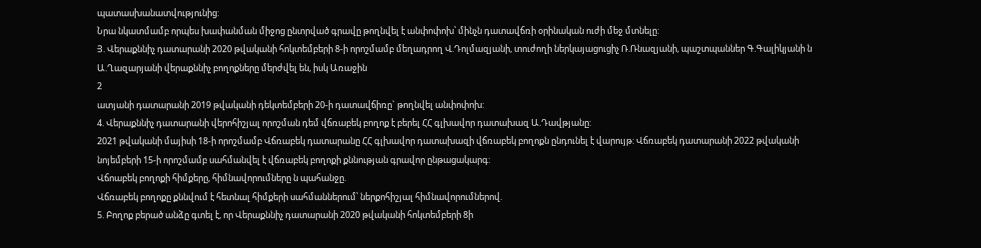պատասխանատվությունից:
Նրա նկատմամբ որպես խափանման միջոց ընտրված գրավը թողնվել է անփոփոխ՝ մինչն դատավճռի օրինական ուժի մեջ մտնելը:
Յ. Վերաքննիչ դատարանի 2020 թվականի հոկտեմբերի 8-ի որոշմամբ մեղադրող Վ.Դոլմազյանի, տուժողի ներկայացուցիչ Ռ.Ռնազյանի, պաշտպաններ Գ.Գալիկյանի ն Ա.Ղազարյանի վերաքննիչ բողոքները մերժվել են, իսկ Առաջին
2
ատյանի դատարանի 2019 թվականի դեկտեմբերի 20-ի դատավճիռը` թողնվել անփոփոխ:
4. Վերաքննիչ դատարանի վերոհիշյալ որոշման դեմ վճռաբեկ բողոք է բերել ՀՀ գլխավոր դատախազ Ա.Դավթյանը:
2021 թվականի մայիսի 18-ի որոշմամբ Վճռաբեկ դատարանը ՀՀ գլխավոր դատախազի վճռաբեկ բողոքն ընդունել է վարույթ: Վճռաբեկ դատարանի 2022 թվականի նոյեմբերի 15-ի որոշմամբ սահմանվել է վճռաբեկ բողոքի քննության գրավոր ընթացակարգ:
Վճոաբեկ բողոքի հիմքերը, հիմնավորումները ն պահանջը.
Վճռաբեկ բողոքը քննվում է հետնալ հիմքերի սահմաններում՝ ներքոհիշյալ հիմնավորումներով.
5. Բողոք բերած անձը գտել է, որ Վերաքննիչ դատարանի 2020 թվականի հոկտեմբերի 8ի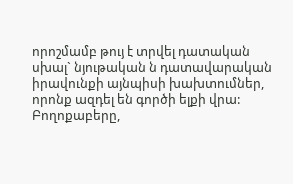որոշմամբ թույ է տրվել դատական սխալ` նյութական ն դատավարական իրավունքի այնպիսի խախտումներ, որոնք ազդել են գործի ելքի վրա:
Բողոքաբերը,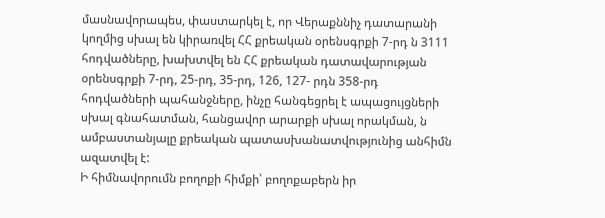մասնավորապես, փաստարկել է, որ Վերաքննիչ դատարանի կողմից սխալ են կիրառվել ՀՀ քրեական օրենսգրքի 7-րդ ն 3111 հոդվածները, խախտվել են ՀՀ քրեական դատավարության օրենսգրքի 7-րդ, 25-րդ, 35-րդ, 126, 127- րդն 358-րդ հոդվածների պահանջները, ինչը հանգեցրել է ապացույցների սխալ գնահատման, հանցավոր արարքի սխալ որակման, ն ամբաստանյալը քրեական պատասխանատվությունից անհիմն ազատվել է:
Ի հիմնավորումն բողոքի հիմքի՝ բողոքաբերն իր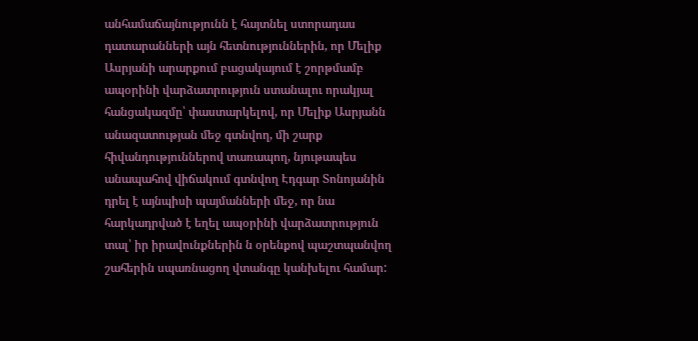անհամաճայնությունն է հայտնել ստորադաս դատարանների այն հետնություններին, որ Մելիք Ասրյանի արարքում բացակայում է շորթմամբ ապօրինի վարձատրություն ստանալու որակյալ հանցակազմը՝ փաստարկելով, որ Մելիք Ասրյանն անազատության մեջ գտնվող, մի շարք հիվանդություններով տառապող, նյութապես անապահով վիճակում գտնվող Էդգար Տոնոյանին դրել է այնպիսի պայմանների մեջ, որ նա հարկադրված է եղել ապօրինի վարձատրություն տալ՝ իր իրավունքներին ն օրենքով պաշտպանվող շահերին սպառնացող վտանգը կանխելու համար: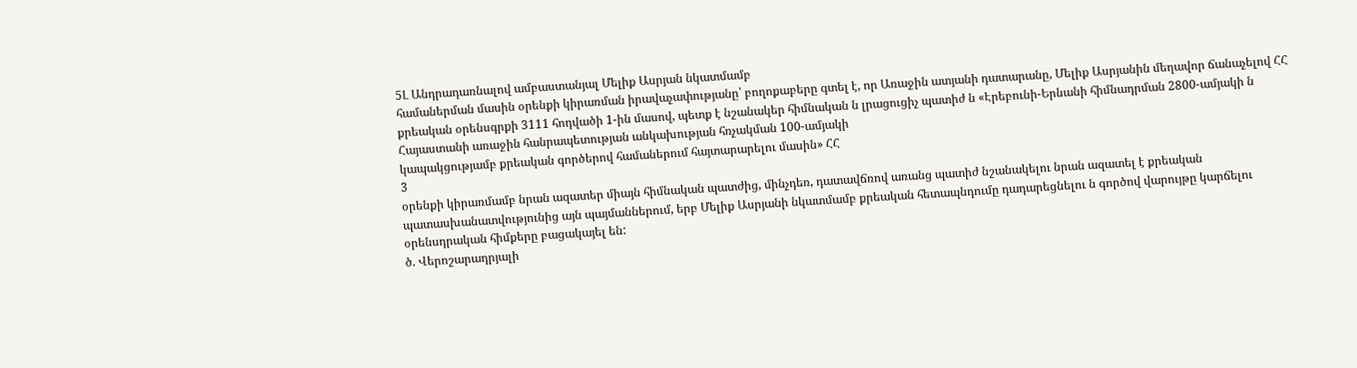5Լ Անդրադառնալով ամբաստանյալ Մելիք Ասրյան նկատմամբ
համաներման մասին օրենքի կիրառման իրավաչափությանը՝ բողոքաբերը գտել է, որ Առաջին ատյանի դատարանը, Մելիք Ասրյանին մեղավոր ճանաչելով ՀՀ քրեական օրենսգրքի 3111 հոդվածի 1-ին մասով, պետք է նշանակեր հիմնական ն լրացուցիչ պատիժ ն «Էրեբունի-Երնանի հիմնադրման 2800-ամյակի ն Հայաստանի առաջին հանրապետության անկախության հռչակման 100-ամյակի
կապակցությամբ քրեական գործերով համաներում հայտարարելու մասին» ՀՀ
3
օրենքի կիրառմամբ նրան ազատեր միայն հիմնական պատժից, մինչդեռ, դատավճռով առանց պատիժ նշանակելու նրան ազատել է քրեական
պատասխանատվությունից այն պայմաններում, երբ Մելիք Ասրյանի նկատմամբ քրեական հետապնդումը դադարեցնելու ն գործով վարույթը կարճելու օրենսդրական հիմքերը բացակայել են:
ծ. Վերոշարադրյալի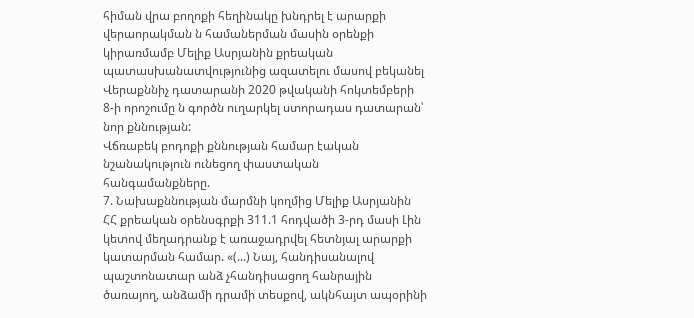հիման վրա բողոքի հեղինակը խնդրել է արարքի վերաորակման ն համաներման մասին օրենքի կիրառմամբ Մելիք Ասրյանին քրեական պատասխանատվությունից ազատելու մասով բեկանել Վերաքննիչ դատարանի 2020 թվականի հոկտեմբերի 8-ի որոշումը ն գործն ուղարկել ստորադաս դատարան՝ նոր քննության:
Վճռաբեկ բոդոքի քննության համար էական նշանակություն ունեցող փաստական հանգամանքները.
7. Նախաքննության մարմնի կողմից Մելիք Ասրյանին ՀՀ քրեական օրենսգրքի 311.1 հոդվածի 3-րդ մասի Լին կետով մեղադրանք է առաջադրվել հետնյալ արարքի կատարման համար. «(...) Նայ, հանդիսանալով պաշտոնատար անձ չհանդիսացող հանրային ծառայող, անձամի դրամի տեսքով, ակնհայտ ապօրինի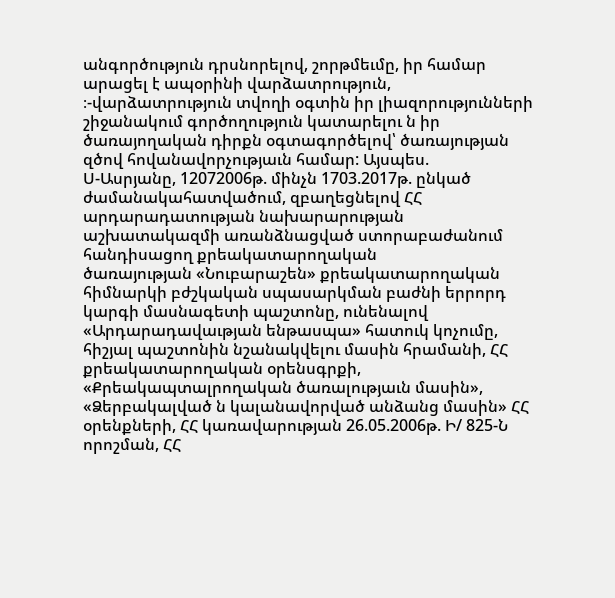անգործություն դրսնորելով, շորթմեւմը, իր համար արացել է ապօրինի վարձատրություն, ։-վարձատրություն տվողի օգտին իր լիազորությունների շիջանակում գործողություն կատարելու ն իր ծառայողական դիրքն օգտագործելով՝ ծառայության զծով հովանավորչությաւն համար: Այսպես.
Ս-Ասրյանը, 12072006թ. մինչն 1703.2017թ. ընկած ժամանակահատվածում, զբաղեցնելով ՀՀ արդարադատության նախարարության աշխատակազմի առանձնացված ստորաբաժանում հանդիսացող քրեակատարողական
ծառայության «Նուբարաշեն» քրեակատարողական հիմնարկի բժշկական սպասարկման բաժնի երրորդ կարգի մասնագետի պաշտոնը, ունենալով «Արդարադավաւթյան ենթասպա» հատուկ կոչումը, հիշյալ պաշտոնին նշանակվելու մասին հրամանի, ՀՀ քրեակատարողական օրենսգրքի, «Քրեակապտալրողական ծառալությաւն մասին», «Ձերբակալված ն կալանավորված անձանց մասին» ՀՀ օրենքների, ՀՀ կառավարության 26.05.2006թ. Ի/ 825-Ն որոշման, ՀՀ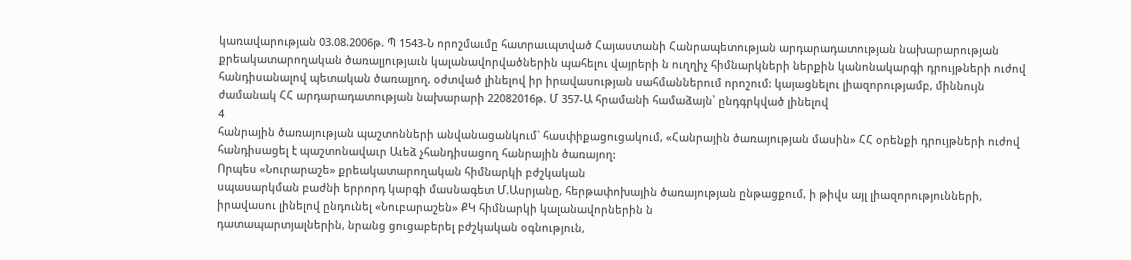կառավարության 03.08.2006թ. Պ 1543-Ն որոշմաւմը հատրաւպտված Հայաստանի Հանրապետության արդարադատության նախարարության
քրեակատարողական ծառալյությաւն կալանավորվածներին պահելու վայրերի ն ուղղիչ հիմնարկների ներքին կանոնակարգի դրույթների ուժով հանդիսանալով պետական ծառալյող, օժտված լինելով իր իրավասության սահմաններում որոշում: կայացնելու լիազորությամբ, միննույն ժամանակ ՀՀ արդարադատության նախարարի 22082016թ. Մ 357-Ա հրամանի համաձայն՝ ընդգրկված լինելով
4
հանրային ծառայության պաշտոնների անվանացանկում` հասփիքացուցակում, «Հանրային ծառայության մասին» ՀՀ օրենքի դրույթների ուժով հանդիսացել է պաշտոնավաւր Աւեձ չհանդիսացող հանրային ծառայող:
Որպես «Նուրարաշե» քրեակատարողական հիմնարկի բժշկական
սպասարկման բաժնի երրորդ կարգի մասնագետ Մ.Ասրյանը, հերթափոխային ծառայության ընթացքում, ի թիվս այլ լիազորությունների, իրավասու լինելով ընդունել «Նուբարաշեն» ՔԿ հիմնարկի կալանավորներին ն
դատապարտյալներին, նրանց ցուցաբերել բժշկական օգնություն,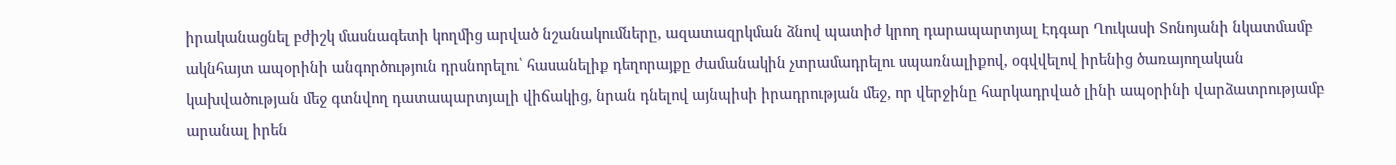իրականացնել բժիշկ մասնագետի կողմից արված նշանակումները, ազատազրկման ձնով պատիժ կրող դարապարտյալ Էդգար Ղուկասի Տոնոյանի նկատմամբ ակնհայտ ապօրինի անգործություն դրսնորելու՝ հասանելիք դեղորայքը ժամանակին չտրամադրելու սպառնալիքով, օգվվելով իրենից ծառայողական կախվածության մեջ գտնվող դատապարտյալի վիճակից, նրան դնելով այնպիսի իրադրության մեջ, որ վերջինը հարկադրված լինի ապօրինի վարձատրությամբ արանալ իրեն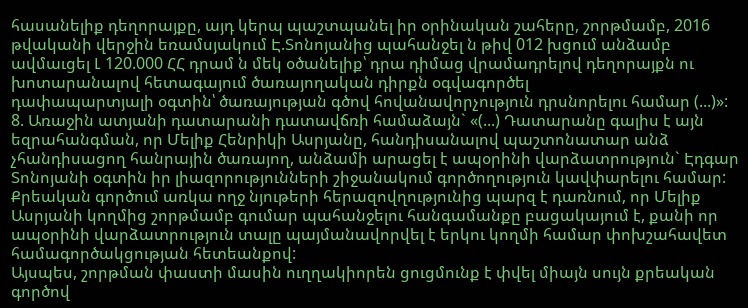հասանելիք դեղորայքը, այդ կերպ պաշտպանել իր օրինական շահերը, շորթմամբ, 2016 թվականի վերջին եռամսյակում Է.Տոնոյանից պահանջել ն թիվ 012 խցում անձամբ ավմաւցել Լ 120.000 ՀՀ դրամ ն մեկ օծանելիք՝ դրա դիմաց վրամադրելով դեղորայքն ու խոտարանալով հետագայում ծառայողական դիրքն օգվագործել
դափապարտյալի օգտին՝ ծառայության գծով հովանավորչություն դրսնորելու համար (...)»:
8. Առաջին ատյանի դատարանի դատավճռի համաձայն` «(...) Դատարանը գալիս է այն եզրահանգման, որ Մելիք Հենրիկի Ասրյանը, հանդիսանալով պաշտոնատար անձ չհանդիսացող հանրային ծառայող, անձամի արացել է ապօրինի վարձատրություն` Էդգար Տոնոյանի օգտին իր լիազորությունների շիջանակում գործողություն կավփարելու համար:
Քրեական գործում առկա ողջ նյութերի հերազովղությունից պարզ է դառնում, որ Մելիք Ասրյանի կողմից շորթմամբ գումար պահանջելու հանգամանքը բացակայում է, քանի որ ապօրինի վարձատրություն տալը պայմանավորվել է երկու կողմի համար փոխշահավետ համագործակցության հետեանքով:
Այսպես, շորթման փաստի մասին ուղղակիորեն ցուցմունք է փվել միայն սույն քրեական գործով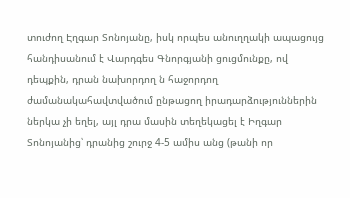տուժող Էղգար Տոնոյանը, իսկ որպես անուղղակի ապացույց հանդիսանում է Վարդգես Գնորգյանի ցուցմունքը, ով դեպքին, դրան նախորդող ն հաջորդող ժամանակահավտվածում ընթացող իրադարձություններին ներկա չի եղել, այլ դրա մասին տեղեկացել է Իղգար Տոնոյանից՝ դրանից շուրջ 4-5 ամիս անց (թանի որ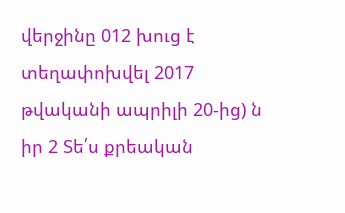վերջինը 012 խուց է տեղափոխվել 2017 թվականի ապրիլի 20-ից) ն իր 2 Տե՛ս քրեական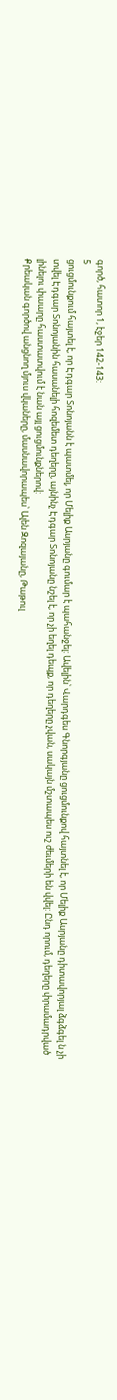գործ, հատոր 1, էջեր 142-143:
5
ցուցմունքում հայտել է, որ Էդգար Տոնոյանն է պատմել, որ Մելիք Ասրյանը գումար է պահանջել: Ավելին՝ Վարդգես Գնորգյանը ցուցմունքով հայտնել է, որ Մելիք Ասրյանը դիտավորյալ ձգձգել ն չի տվել Էդգար Տոնոյանին հասանելի հոզեմետ դեղերը, այնինչ Էդգար Տոնոյանը նշել է, որ չի եղել դեպք, որ դեղերը չվան, սակայն մշտապես ուշ ժեւմերի են վվել: Ընդ որում, դեղերը փրամադրված լինելու փաարը հաստատվում է նան այլ ցուցմունքներով:
Քրեական գործով անցնող մյուս վկաները, մասնավորապես՝ Ալեն Զոզայանը, Թաթուլ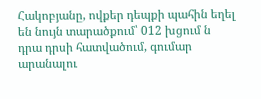Հակոբյանը, ովքեր դեպքի պահին եղել են նույն տարածքում՝ 012 խցում ն դրա դրսի հատվածում, գումար արանալու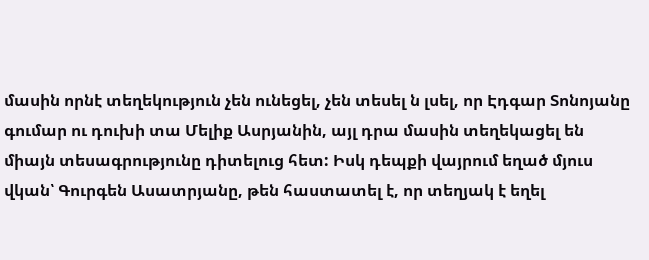մասին որնէ տեղեկություն չեն ունեցել, չեն տեսել ն լսել, որ Էդգար Տոնոյանը գումար ու դուխի տա Մելիք Ասրյանին, այլ դրա մասին տեղեկացել են միայն տեսագրությունը դիտելուց հետ: Իսկ դեպքի վայրում եղած մյուս վկան՝ Գուրգեն Ասատրյանը, թեն հաստատել է, որ տեղյակ է եղել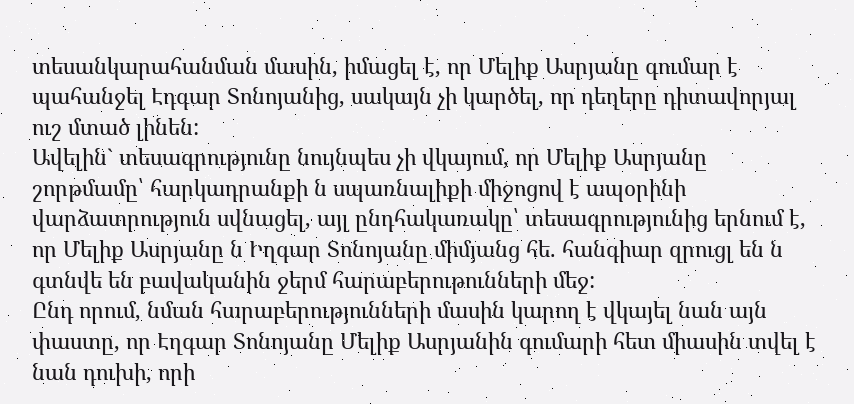տեսանկարահանման մասին, իմացել է, որ Մելիք Ասրյանը գումար է պահանջել Էդգար Տոնոյանից, սակայն չի կարծել, որ դեղերը դիտավորյալ ուշ մտած լինեն:
Ավելին` տեսագրությունը նույնպես չի վկայում, որ Մելիք Ասրյանը շորթմամը՝ հարկադրանքի ն սպառնալիքի միջոցով է ապօրինի վարձատրություն սվնացել, այլ ընդհակառակը՝ տեսագրությունից երնում է, որ Մելիք Ասրյանը ն Իղգար Տոնոյանը միմյանց հե. հանգիար զրուցլ են ն գտնվե են բավականին ջերմ հարաբերութունների մեջ:
Ընդ որում, նման հարաբերությունների մասին կարող է վկայել նան այն փաստը, որ Էղգար Տոնոյանը Մելիք Ասրյանին գումարի հետ միասին տվել է նան դուխի, որի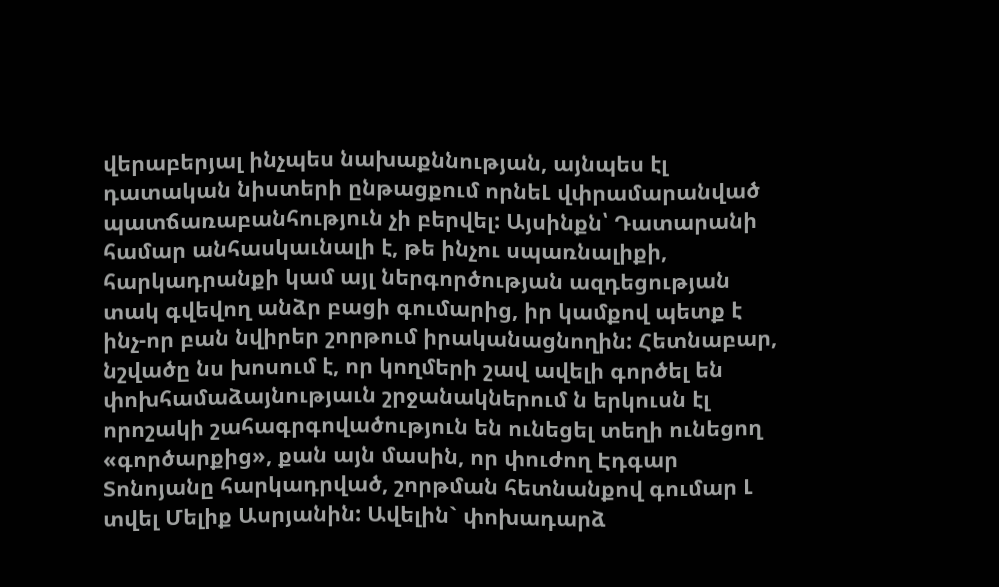վերաբերյալ ինչպես նախաքննության, այնպես էլ դատական նիստերի ընթացքում որնեԼ վփրամարանված պատճառաբանհություն չի բերվել: Այսինքն՝ Դատարանի համար անհասկաւնալի է, թե ինչու սպառնալիքի, հարկադրանքի կամ այլ ներգործության ազդեցության տակ գվեվող անձր բացի գումարից, իր կամքով պետք է ինչ-որ բան նվիրեր շորթում իրականացնողին: Հետնաբար, նշվածը նս խոսում է, որ կողմերի շավ ավելի գործել են փոխհամաձայնությաւն շրջանակներում ն երկուսն էլ որոշակի շահագրգովածություն են ունեցել տեղի ունեցող «գործարքից», քան այն մասին, որ փուժող Էդգար Տոնոյանը հարկադրված, շորթման հետնանքով գումար Լ տվել Մելիք Ասրյանին: Ավելին` փոխադարձ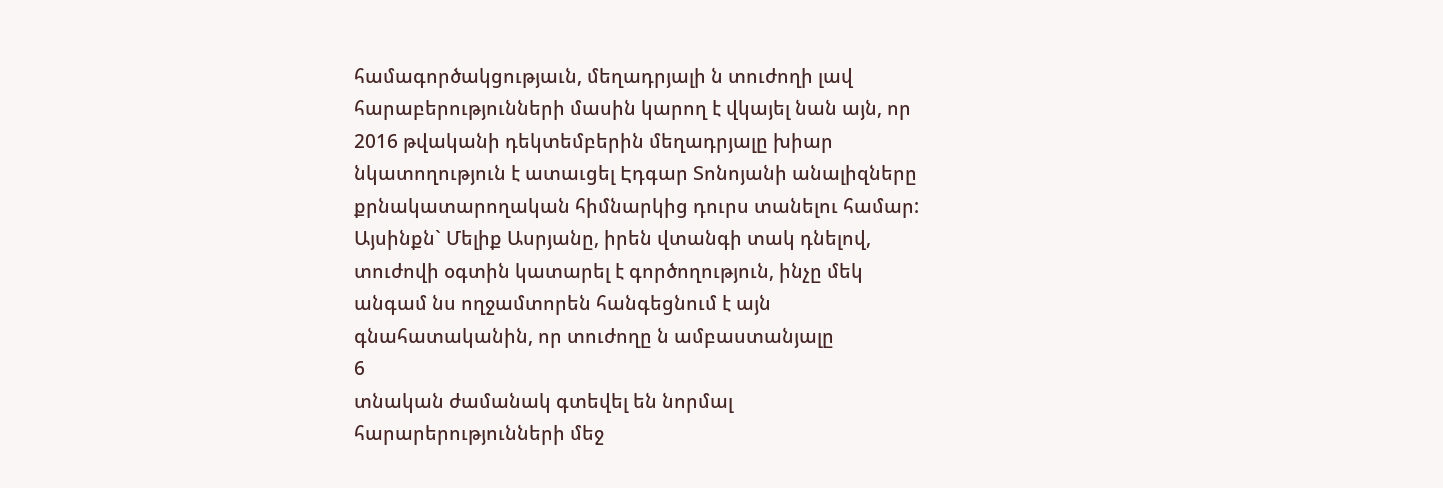համագործակցությաւն, մեղադրյալի ն տուժողի լավ հարաբերությունների մասին կարող է վկայել նան այն, որ 2016 թվականի դեկտեմբերին մեղադրյալը խիար նկատողություն է ատաւցել Էդգար Տոնոյանի անալիզները քրնակատարողական հիմնարկից դուրս տանելու համար: Այսինքն` Մելիք Ասրյանը, իրեն վտանգի տակ դնելով, տուժովի օգտին կատարել է գործողություն, ինչը մեկ անգամ նս ողջամտորեն հանգեցնում է այն գնահատականին, որ տուժողը ն ամբաստանյալը
6
տնական ժամանակ գտեվել են նորմալ հարարերությունների մեջ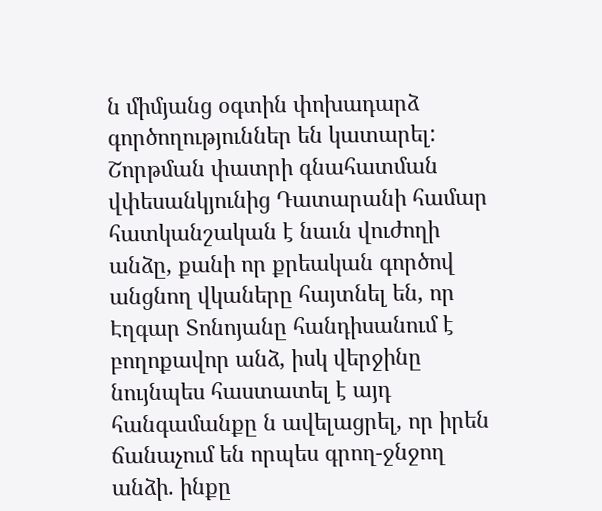ն միմյանց օգտին փոխադարձ գործողություններ են կատարել:
Շորթման փատրի գնահատման վփեսանկյունից Դատարանի համար
հատկանշական է նաւն վուժողի անձը, քանի որ քրեական գործով անցնող վկաները հայտնել են, որ Էղգար Տոնոյանը հանդիսանում է բողոքավոր անձ, իսկ վերջինը նույնպես հաստատել է այդ հանգամանքը ն ավելացրել, որ իրեն ճանաչում են որպես գրող-ջնջող անձի. ինքը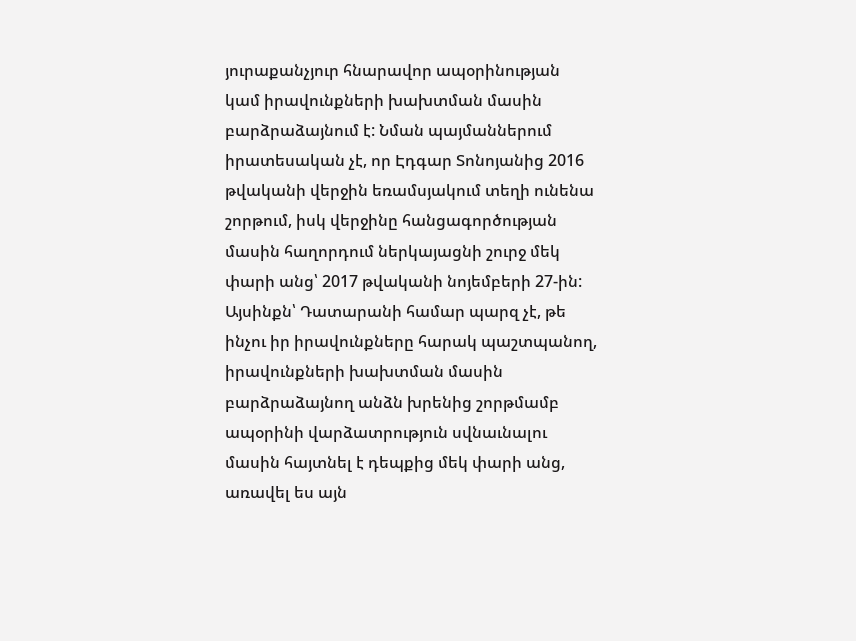յուրաքանչյուր հնարավոր ապօրինության կամ իրավունքների խախտման մասին բարձրաձայնում է: Նման պայմաններում իրատեսական չէ, որ Էդգար Տոնոյանից 2016 թվականի վերջին եռամսյակում տեղի ունենա շորթում, իսկ վերջինը հանցագործության մասին հաղորդում ներկայացնի շուրջ մեկ փարի անց՝ 2017 թվականի նոյեմբերի 27-ին: Այսինքն՝ Դատարանի համար պարզ չէ, թե ինչու իր իրավունքները հարակ պաշտպանող, իրավունքների խախտման մասին բարձրաձայնող անձն խրենից շորթմամբ ապօրինի վարձատրություն սվնաւնալու մասին հայտնել է դեպքից մեկ փարի անց, առավել ես այն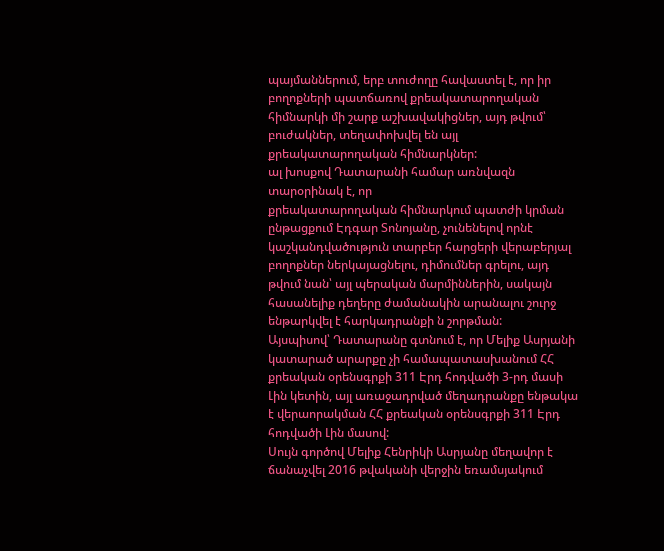պայմաններում, երբ տուժողը հավաստել է, որ իր բողոքների պատճառով քրեակատարողական հիմնարկի մի շարք աշխավակիցներ, այդ թվում՝ բուժակներ, տեղափոխվել են այլ քրեակատարողական հիմնարկներ:
ալ խոսքով Դատարանի համար առնվազն տարօրինակ է, որ
քրեակատարողական հիմնարկում պատժի կրման ընթացքում Էդգար Տոնոյանը, չունենելով որնէ կաշկանդվածություն տարբեր հարցերի վերաբերյալ բողոքներ ներկայացնելու, դիմումներ գրելու, այդ թվում նան՝ այլ պերական մարմիններին, սակայն հասանելիք դեղերը ժամանակին արանալու շուրջ ենթարկվել է հարկադրանքի ն շորթման:
Այսպիսով՝ Դատարանը գտնում է, որ Մելիք Ասրյանի կատարած արարքը չի համապատասխանում ՀՀ քրեական օրենսգրքի 311 Էրդ հոդվածի 3-րդ մասի Լին կետին, այլ առաջադրված մեղադրանքը ենթակա է վերաորակման ՀՀ քրեական օրենսգրքի 311 Էրդ հոդվածի Լին մասով:
Սույն գործով Մելիք Հենրիկի Ասրյանը մեղավոր է ճանաչվել 2016 թվականի վերջին եռամսյակում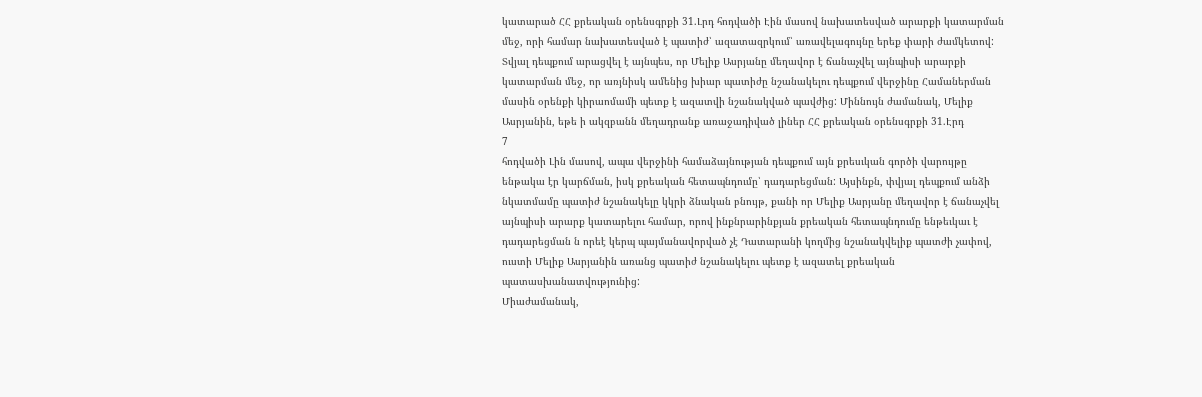կատարած ՀՀ քրեական օրենսգրքի 31.Լրդ հոդվածի Էին մասով նախատեսված արարքի կատարման մեջ, որի համար նախատեսված է պատիժ՝ ազատազրկում՝ առավելագույնը երեք փարի ժամկետով:
Տվյալ դեպքում արացվել է այնպես, որ Մելիք Ասրյանը մեղավոր է ճանաչվել այնպիսի արարքի կատարման մեջ, որ առյնիսկ ամենից խիար պատիժը նշանակելու դեպքում վերջինը Համաներման մասին օրենքի կիրաոմամի պետք է ազատվի նշանակված պավժից: Միննույն ժամանակ, Մելիք Ասրյանին, եթե ի ակզբանն մեղադրանք առաջադիված լիներ ՀՀ քրեական օրենսգրքի 31.Էրդ
7
հոդվածի Լին մասով, ապա վերջինի համաձայնության դեպքում այն քրեսւկան գործի վարույթը ենթակա էր կարճման, իսկ քրեական հետապնդումը՝ դադարեցման: Այսինքն, փվյալ դեպքում անձի նկատմամը պատիժ նշանակելը կկրի ձնական բնույթ, քանի որ Մելիք Ասրյանը մեղավոր է ճանաչվել այնպիսի արարք կատարելու համար, որով ինքնրարինքյան քրեական հետապնդումը ենթեւկաւ է դադարեցման ն որեէ կերպ պայմանավորված չէ Դատարանի կողմից նշանակվելիք պատժի չափով, ուստի Մելիք Ասրյանին առանց պատիժ նշանակելու պետք է ազատել քրեական պատասխանատվությունից:
Միաժամանակ,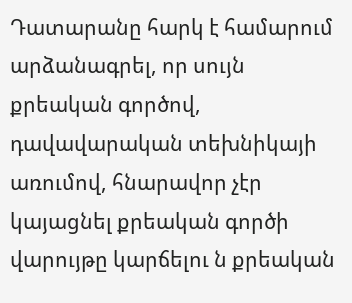Դատարանը հարկ է համարում արձանագրել, որ սույն քրեական գործով, դավավարական տեխնիկայի առումով, հնարավոր չէր կայացնել քրեական գործի վարույթը կարճելու ն քրեական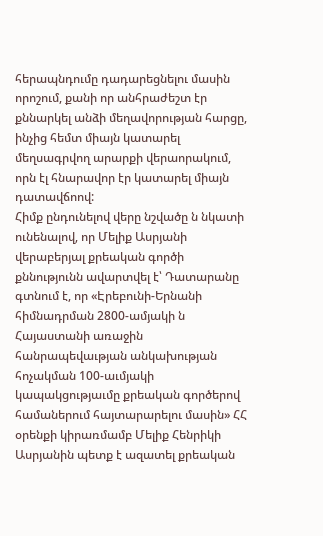հերապնդումը դադարեցնելու մասին որոշում, քանի որ անհրաժեշտ էր քննարկել անձի մեղավորության հարցը, ինչից հեմտ միայն կատարել մեղսագրվող արարքի վերաորակում, որն էլ հնարավոր էր կատարել միայն դատավճոով:
Հիմք ընդունելով վերը նշվածը ն նկատի ունենալով, որ Մելիք Ասրյանի վերաբերյալ քրեական գործի քննությունն ավարտվել է՝ Դատարանը գտնում է, որ «Էրեբունի-Երնանի հիմնադրման 2800-ամյակի ն Հայաստանի առաջին հանրապեվաւթյան անկախության հոչակման 100-աւմյակի կապակցությաւմը քրեական գործերով համաներում հայտարարելու մասին» ՀՀ օրենքի կիրառմամբ Մելիք Հենրիկի Ասրյանին պետք է ազատել քրեական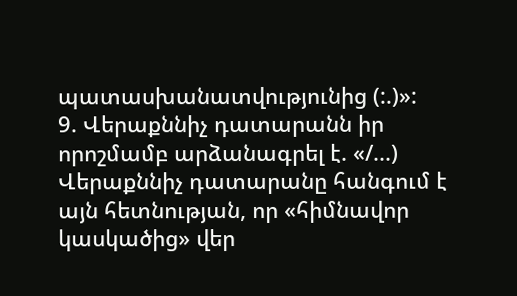պատասխանատվությունից (:.)»:
9. Վերաքննիչ դատարանն իր որոշմամբ արձանագրել է. «/...) Վերաքննիչ դատարանը հանգում է այն հետնության, որ «հիմնավոր կասկածից» վեր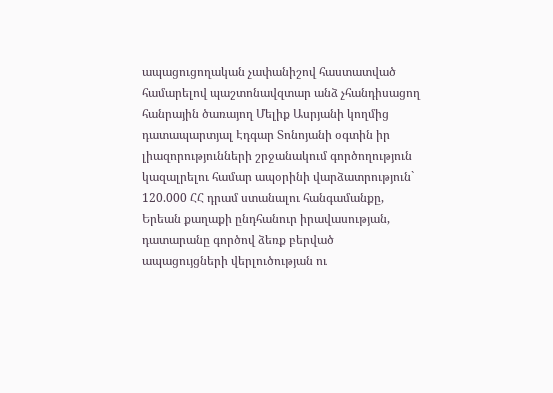ապացուցողական չափանիշով հաստատված համարելով պաշտոնավզտար անձ չհանդիսացող հանրային ծառայող Մելիք Ասրյանի կողմից դատապարտյալ Էդգար Տոնոյանի օգտին իր լիազորությունների շրջանակում գործողություն կազալրելու համար ապօրինի վարձատրություն` 120.000 ՀՀ դրամ ստանալու հանգամանքը, Երեան քաղաքի ընդհանուր իրավասության, դատարանը գործով ձեռք բերված ապացույցների վերլուծության ու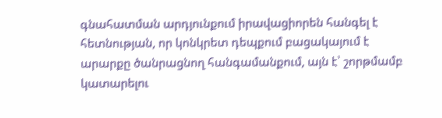գնահատման արդյունքում իրավացիորեն հանգել է հետնության, որ կոնկրետ դեպքում բացակայում է արարքը ծանրացնող հանգամանքում, այն է՝ շորթմամբ կատարելու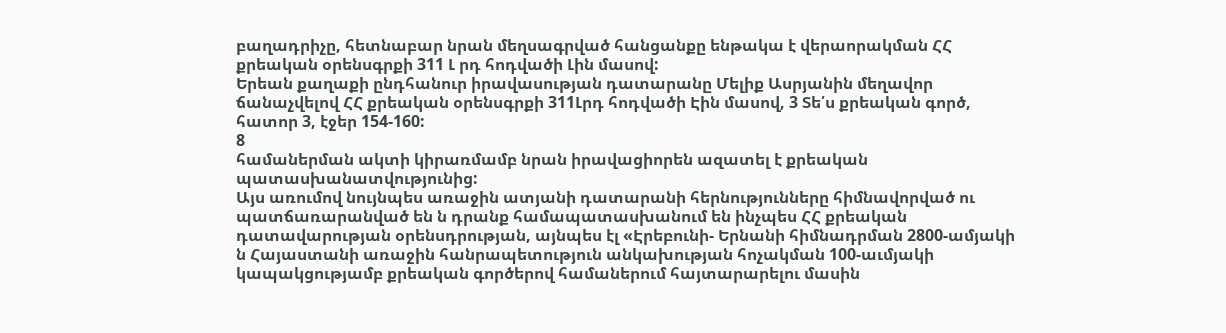բաղադրիչը, հետնաբար նրան մեղսագրված հանցանքը ենթակա է վերաորակման ՀՀ քրեական օրենսգրքի 311 Լ րդ հոդվածի Լին մասով:
Երեան քաղաքի ընդհանուր իրավասության դատարանը Մելիք Ասրյանին մեղավոր ճանաչվելով ՀՀ քրեական օրենսգրքի 311Լրդ հոդվածի Էին մասով, 3 Տե՛ս քրեական գործ, հատոր 3, էջեր 154-160:
8
համաներման ակտի կիրառմամբ նրան իրավացիորեն ազատել է քրեական պատասխանատվությունից:
Այս առումով նույնպես առաջին ատյանի դատարանի հերնությունները հիմնավորված ու պատճառարանված են ն դրանք համապատասխանում են ինչպես ՀՀ քրեական դատավարության օրենսդրության, այնպես էլ «Էրեբունի- Երնանի հիմնադրման 2800-ամյակի ն Հայաստանի առաջին հանրապետություն անկախության հոչակման 100-աւմյակի կապակցությամբ քրեական գործերով համաներում հայտարարելու մասին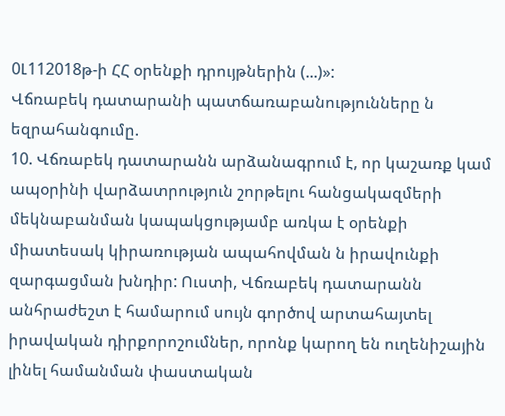0Լ112018թ-ի ՀՀ օրենքի դրույթներին (...)»:
Վճռաբեկ դատարանի պատճառաբանությունները ն եզրահանգումը.
10. Վճռաբեկ դատարանն արձանագրում է, որ կաշառք կամ ապօրինի վարձատրություն շորթելու հանցակազմերի մեկնաբանման կապակցությամբ առկա է օրենքի միատեսակ կիրառության ապահովման ն իրավունքի զարգացման խնդիր: Ուստի, Վճռաբեկ դատարանն անհրաժեշտ է համարում սույն գործով արտահայտել իրավական դիրքորոշումներ, որոնք կարող են ուղենիշային լինել համանման փաստական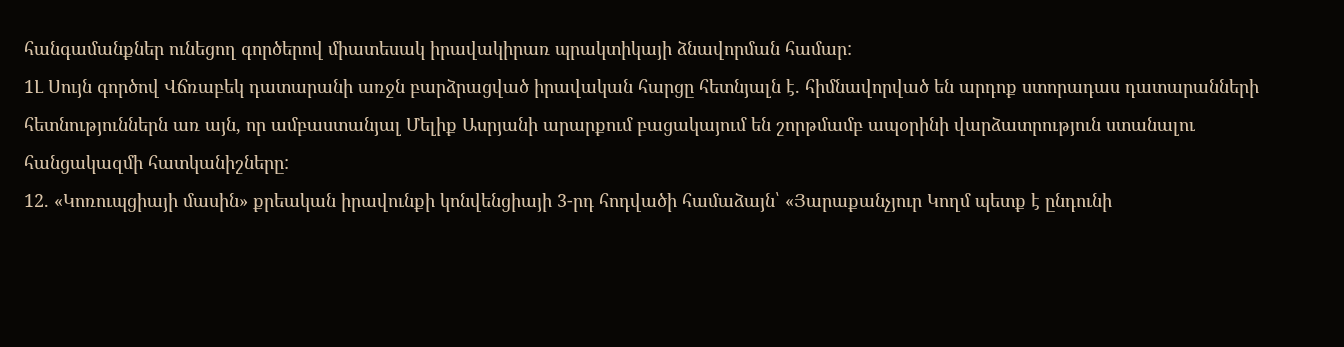հանգամանքներ ունեցող գործերով միատեսակ իրավակիրառ պրակտիկայի ձնավորման համար:
1Լ Սույն գործով Վճռաբեկ դատարանի առջն բարձրացված իրավական հարցը հետնյալն է. հիմնավորված են արդոք ստորադաս դատարանների
հետնություններն առ այն, որ ամբաստանյալ Մելիք Ասրյանի արարքում բացակայում են շորթմամբ ապօրինի վարձատրություն ստանալու հանցակազմի հատկանիշները:
12. «Կոռուպցիայի մասին» քրեական իրավունքի կոնվենցիայի 3-րդ հոդվածի համաձայն՝ «Յարաքանչյուր Կողմ պետք է ընդունի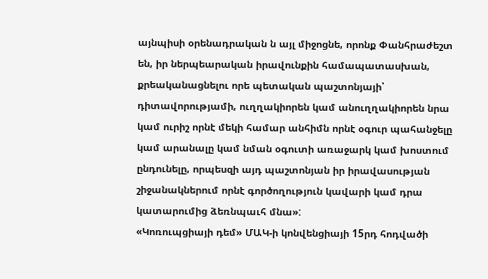այնպիսի օրենադրական ն այլ միջոցնե, որոնք Փանհրաժեշտ են, իր ներպեարական իրավունքին համապատասխան, քրեականացնելու որե պետական պաշտոնյայի՝
դիտավորությամի, ուղղակիորեն կամ անուղղակիորեն նրա կամ ուրիշ որնէ մեկի համար անհիմն որնէ օգուր պահանջելը կամ արանալը կամ նման օգուտի առաջարկ կամ խոստում ընդունելը, որպեսզի այդ պաշտոնյան իր իրավասության շիջանակներում որնէ գործողություն կավարի կամ դրա կատարումից ձեռնպաւհ մնա»:
«Կոռուպցիայի դեմ» ՄԱԿ-ի կոնվենցիայի 15րդ հոդվածի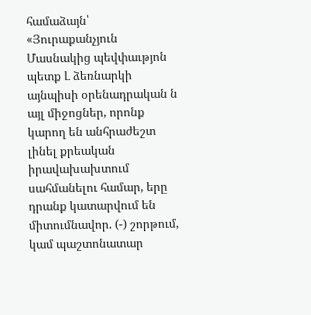համաձայն՝ «Յուրաքանչյուն Մասնակից պեվփաւթյոն պետք Լ ձեռնարկի այնպիսի օրենադրական ն այլ միջոցներ, որոնք կարող են անհրաժեշտ լինել քրեական իրավախախտում սահմանելու համար, երը դրանք կատարվում են միտումնավոր. (-) շորթում, կամ պաշտոնատար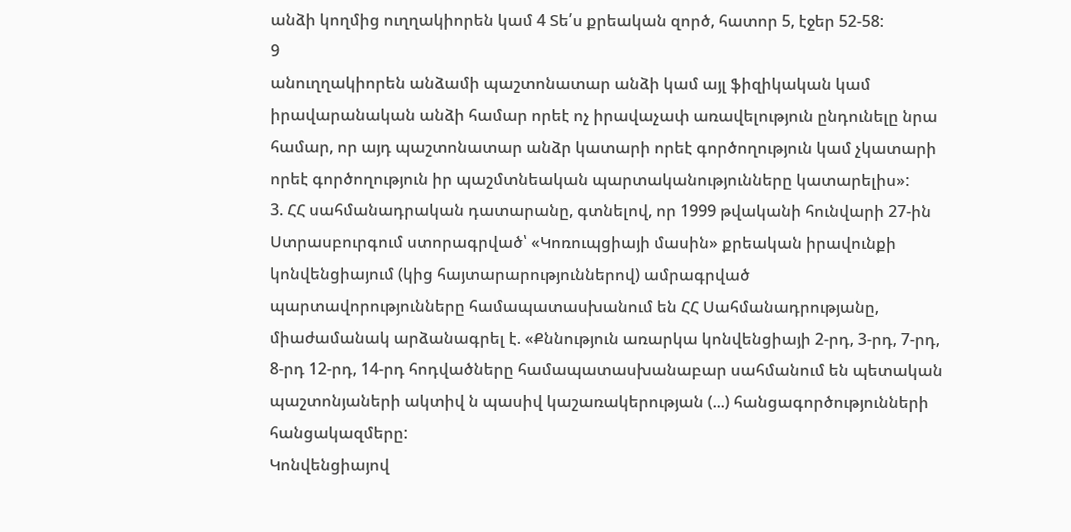անձի կողմից ուղղակիորեն կամ 4 Տե՛ս քրեական զործ, հատոր 5, էջեր 52-58:
9
անուղղակիորեն անձամի պաշտոնատար անձի կամ այլ ֆիզիկական կամ իրավարանական անձի համար որեէ ոչ իրավաչափ առավելություն ընդունելը նրա համար, որ այդ պաշտոնատար անձր կատարի որեէ գործողություն կամ չկատարի որեէ գործողություն իր պաշմտնեական պարտականությունները կատարելիս»:
3. ՀՀ սահմանադրական դատարանը, գտնելով, որ 1999 թվականի հունվարի 27-ին Ստրասբուրգում ստորագրված՝ «Կոռուպցիայի մասին» քրեական իրավունքի կոնվենցիայում (կից հայտարարություններով) ամրագրված
պարտավորությունները համապատասխանում են ՀՀ Սահմանադրությանը, միաժամանակ արձանագրել է. «Քննություն առարկա կոնվենցիայի 2-րդ, 3-րդ, 7-րդ, 8-րդ 12-րդ, 14-րդ հոդվածները համապատասխանաբար սահմանում են պետական պաշտոնյաների ակտիվ ն պասիվ կաշառակերության (...) հանցագործությունների հանցակազմերը:
Կոնվենցիայով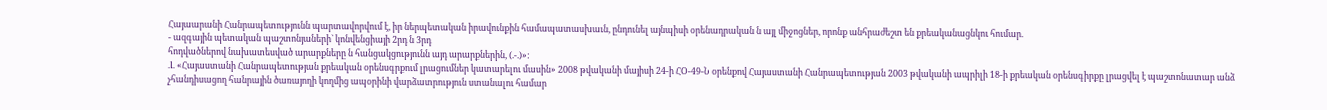Հայաարանի Հանրապետությունն պարտավորվում է, իր ներպետական իրավունքին համապատասխաւն, ընդունել այնպիսի օրենադրական ն այլ միջոցներ, որոնք անհրաժեշտ են քրեականացնկու հումար.
- ազգային պետական պաշտոնյաների` կոնվենցիայի 2րդ ն 3րդ
հոդվածներով նախատեսված արարքները ն հանցակցությունն այդ արարքներին, (.-.)»:
.Լ «Հայաստանի Հանրապետության քրեական օրենսգրքում լրացումներ կատարելու մասին» 2008 թվականի մայիսի 24-ի ՀՕ-49-Ն օրենքով Հայաստանի Հանրապետության 2003 թվականի ապրիլի 18-ի քրեական օրենսգիրքը լրացվել է պաշտոնատար անձ չհանդիսացող հանրային ծառայողի կողմից ապօրինի վարձատրություն ստանալու համար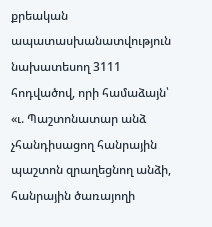քրեական ապատասխանատվություն նախատեսող 3111 հոդվածով, որի համաձայն՝
«ւ. Պաշտոնատար անձ չհանդիսացող հանրային պաշտոն զրաղեցնող անձի, հանրային ծառայողի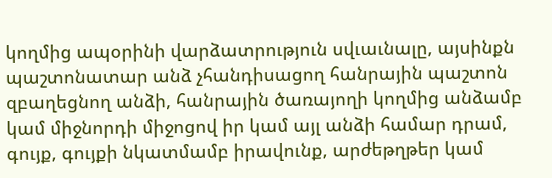կողմից ապօրինի վարձատրություն սվւաւնալը, այսինքն պաշտոնատար անձ չհանդիսացող հանրային պաշտոն զբաղեցնող անձի, հանրային ծառայողի կողմից անձամբ կամ միջնորդի միջոցով իր կամ այլ անձի համար դրամ, գույք, գույքի նկատմամբ իրավունք, արժեթղթեր կամ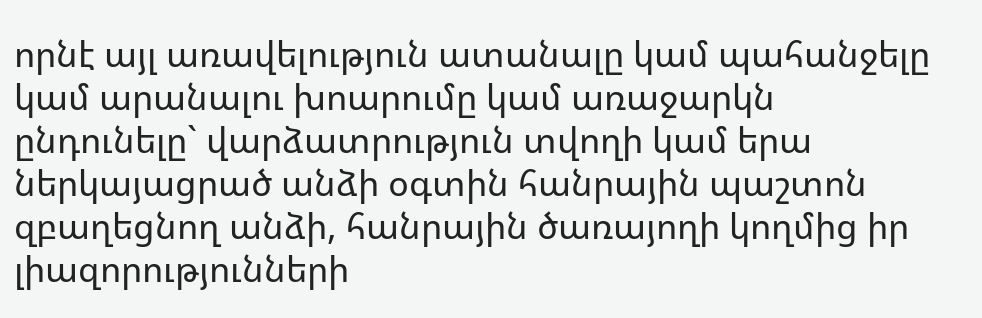որնէ այլ առավելություն ատանալը կամ պահանջելը կամ արանալու խոարումը կամ առաջարկն ընդունելը` վարձատրություն տվողի կամ երա ներկայացրած անձի օգտին հանրային պաշտոն զբաղեցնող անձի, հանրային ծառայողի կողմից իր լիազորությունների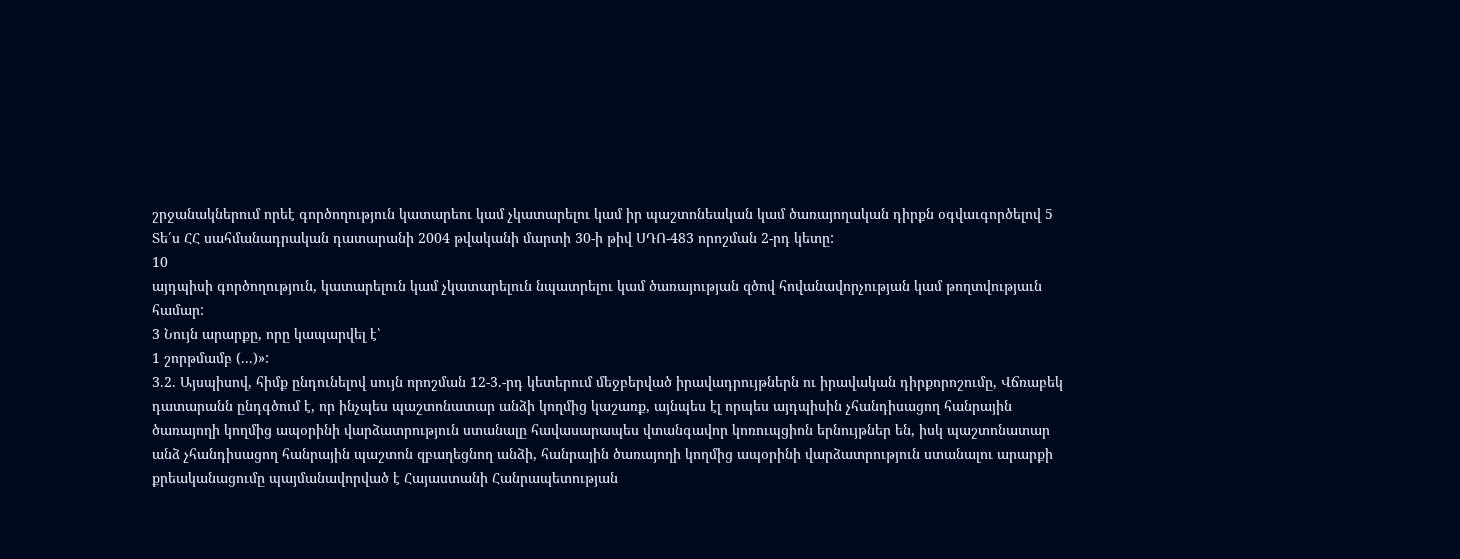շրջանակներում որեէ գործողություն կատարեու կամ չկատարելու կամ իր պաշտոնեական կամ ծառայողական դիրքն օգվաւգործելով 5 Տե՛ս ՀՀ սահմանադրական դատարանի 2004 թվականի մարտի 30-ի թիվ ՍԴՈ-483 որոշման 2-րդ կետը:
10
այդպիսի գործողություն, կատարելուն կամ չկատարելուն նպատրելու կամ ծառայության զծով հովանավորչության կամ թողտվությաւն համար:
3 Նույն արարքը, որը կապարվել է՝
1 շորթմամբ (...)»:
3.2. Այսպիսով, հիմք ընդունելով սույն որոշման 12-3.-րդ կետերում մեջբերված իրավադրույթներն ու իրավական դիրքորոշումը, Վճռաբեկ դատարանն ընդգծում է, որ ինչպես պաշտոնատար անձի կողմից կաշառք, այնպես էլ որպես այդպիսին չհանդիսացող հանրային ծառայողի կողմից ապօրինի վարձատրություն ստանալը հավասարապես վտանգավոր կոռուպցիոն երնույթներ են, իսկ պաշտոնատար անձ չհանդիսացող հանրային պաշտոն զբաղեցնող անձի, հանրային ծառայողի կողմից ապօրինի վարձատրություն ստանալու արարքի քրեականացումը պայմանավորված է Հայաստանի Հանրապետության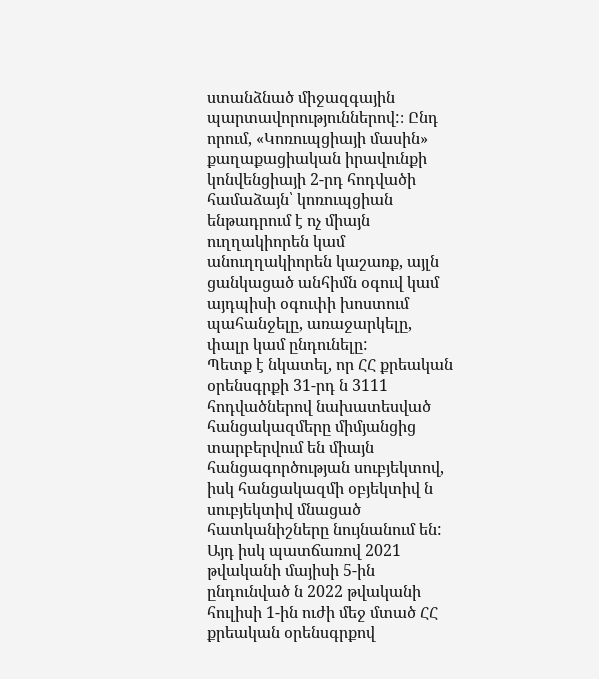ստանձնած միջազգային պարտավորություններով:։ Ընդ որում, «Կոռուպցիայի մասին» քաղաքացիական իրավունքի կոնվենցիայի 2-րդ հոդվածի համաձայն՝ կոռուպցիան ենթադրում է ոչ միայն ուղղակիորեն կամ անուղղակիորեն կաշառք, այլն ցանկացած անհիմն օգուվ կամ այդպիսի օգուփի խոստում պահանջելը, առաջարկելը, փալր կամ ընդունելը:
Պետք է նկատել, որ ՀՀ քրեական օրենսգրքի 31-րդ ն 3111 հոդվածներով նախատեսված հանցակազմերը միմյանցից տարբերվում են միայն
հանցագործության սուբյեկտով, իսկ հանցակազմի օբյեկտիվ ն սուբյեկտիվ մնացած հատկանիշները նույնանում են: Այդ իսկ պատճառով 2021 թվականի մայիսի 5-ին ընդունված ն 2022 թվականի հուլիսի 1-ին ուժի մեջ մտած ՀՀ քրեական օրենսգրքով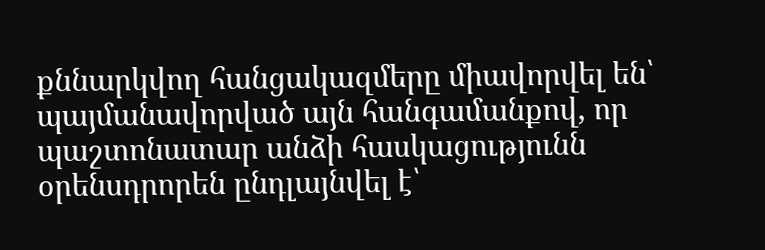քննարկվող հանցակազմերը միավորվել են՝ պայմանավորված այն հանգամանքով, որ պաշտոնատար անձի հասկացությունն օրենսդրորեն ընդլայնվել է՝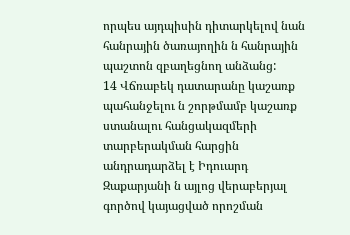որպես այդպիսին դիտարկելով նան հանրային ծառայողին ն հանրային պաշտոն զբաղեցնող անձանց:
14 Վճռաբեկ դատարանը կաշառք պահանջելու ն շորթմամբ կաշառք ստանալու հանցակազմերի տարբերակման հարցին անդրադարձել է Իդուարդ Զաքարյանի ն այլոց վերաբերյալ գործով կայացված որոշման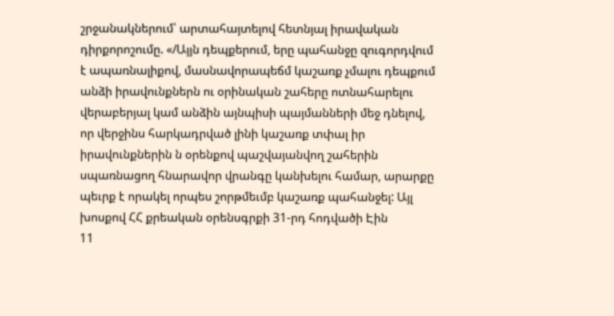շրջանակներում՝ արտահայտելով հետնյալ իրավական դիրքորոշումը. «/Այյն դեպքերում, երը պահանջը զուգորդվում է ապառնալիքով, մասնավորապեճմ կաշառք չմալու դեպքում անձի իրավունքներն ու օրինական շահերը ոտնահարելու վերաբերյալ կամ անձին այնպիսի պայմանների մեջ դնելով, որ վերջինս հարկադրված լինի կաշառք տփալ իր իրավունքներին ն օրենքով պաշվայանվող շահերին սպառնացող հնարավոր վրանգը կանխելու համար, արարքը պեւրք է որակել որպես շորթմեւմբ կաշառք պահանջել: Այլ խոսքով ՀՀ քրեական օրենսգրքի 31-րդ հոդվածի Էին
11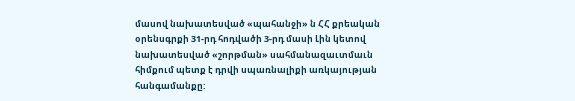մասով նախատեսված «պահանջի» ն ՀՀ քրեական օրենսգրքի 31-րդ հոդվածի 3-րդ մասի Լին կետով նախատեսված «շորթման» սահմանազաւտմաւն հիմքում պետք է դրվի սպառնալիքի առկայության հանգամանքը: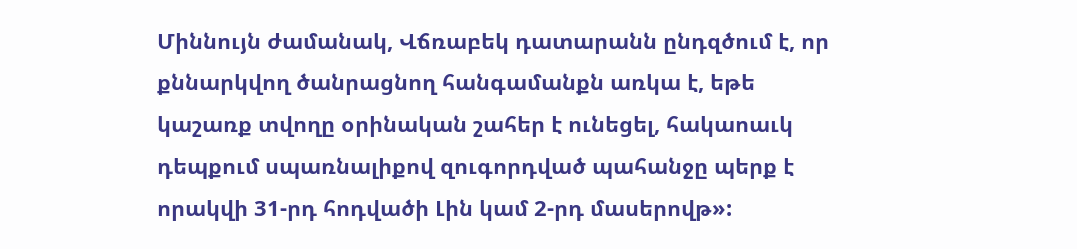Միննույն ժամանակ, Վճռաբեկ դատարանն ընդզծում է, որ քննարկվող ծանրացնող հանգամանքն առկա է, եթե կաշառք տվողը օրինական շահեր է ունեցել, հակաոաւկ դեպքում սպառնալիքով զուգորդված պահանջը պերք է որակվի 31-րդ հոդվածի Լին կամ 2-րդ մասերովթ»: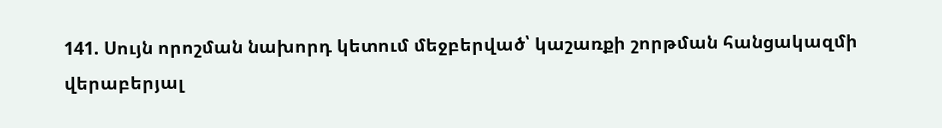141. Սույն որոշման նախորդ կետում մեջբերված՝ կաշառքի շորթման հանցակազմի վերաբերյալ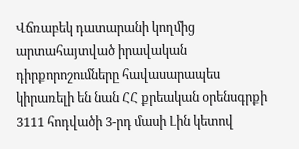Վճռաբեկ դատարանի կողմից արտահայտված իրավական դիրքորոշումները հավասարապես կիրառելի են նան ՀՀ քրեական օրենսգրքի 3111 հոդվածի 3-րդ մասի Լին կետով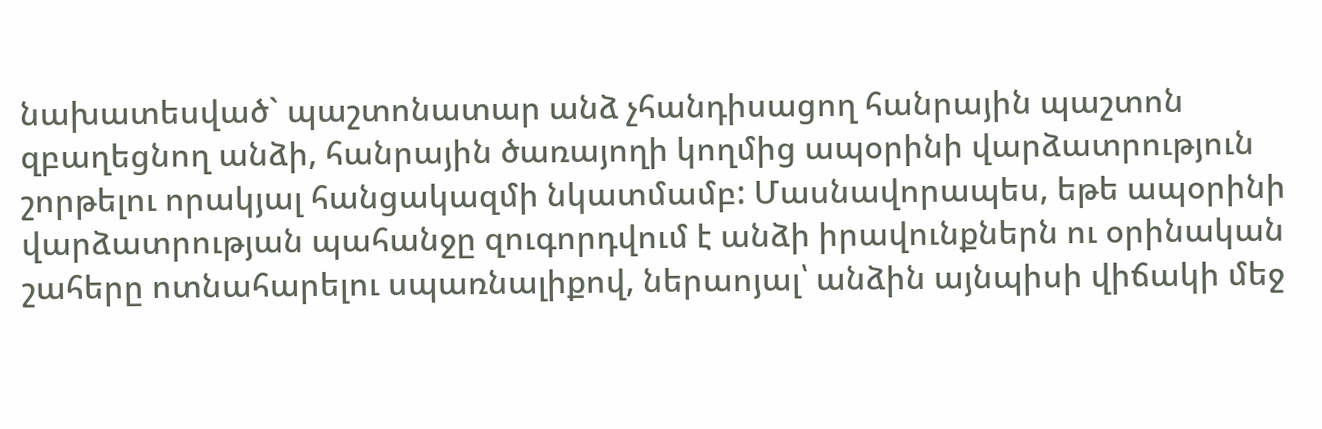նախատեսված` պաշտոնատար անձ չհանդիսացող հանրային պաշտոն զբաղեցնող անձի, հանրային ծառայողի կողմից ապօրինի վարձատրություն շորթելու որակյալ հանցակազմի նկատմամբ: Մասնավորապես, եթե ապօրինի վարձատրության պահանջը զուգորդվում է անձի իրավունքներն ու օրինական շահերը ոտնահարելու սպառնալիքով, ներաոյալ՝ անձին այնպիսի վիճակի մեջ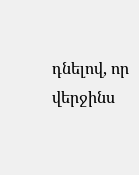դնելով, որ վերջինս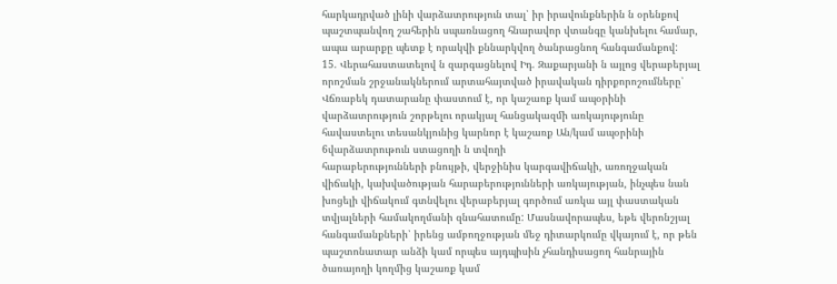հարկադրված լինի վարձատրություն տալ՝ իր իրավունքներին ն օրենքով պաշտպանվող շահերին սպառնացող հնարավոր վտանգը կանխելու համար, ապա արարքը պետք է որակվի քննարկվող ծանրացնող հանգամանքով:
15. Վերահաստատելով ն զարգացնելով Իդ. Զաքարյանի ն այլոց վերաբերյալ որոշման շրջանակներում արտահայտված իրավական դիրքորոշումները՝ Վճռաբեկ դատարանը փաստում է, որ կաշառք կամ ապօրինի վարձատրություն շորթելու որակյալ հանցակազմի առկայությունը հավաստելու տեսանկյունից կարնոր է կաշառք Ան/կամ ապօրինի 6վարձատրութուն ստացողի ն տվողի
հարաբերությունների բնույթի, վերջինիս կարգավիճակի, առողջական վիճակի, կախվածության հարաբերությունների առկայության, ինչպես նան խոցելի վիճակում գտնվելու վերաբերյալ գործում առկա այլ փաստական տվյալների համակողմանի զնահատումը: Մասնավորապես, եթե վերոնշյալ հանգամանքների՝ իրենց ամբողջության մեջ դիտարկումը վկայում է, որ թեն պաշտոնատար անձի կամ որպես այդպիսին չհանդիսացող հանրային ծառայողի կողմից կաշառք կամ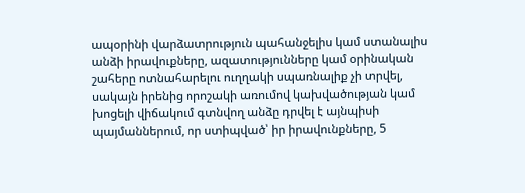ապօրինի վարձատրություն պահանջելիս կամ ստանալիս անձի իրավուքները, ազատությունները կամ օրինական շահերը ոտնահարելու ուղղակի սպառնալիք չի տրվել, սակայն իրենից որոշակի առումով կախվածության կամ խոցելի վիճակում գտնվող անձը դրվել է այնպիսի պայմաններում, որ ստիպված՝ իր իրավունքները, 5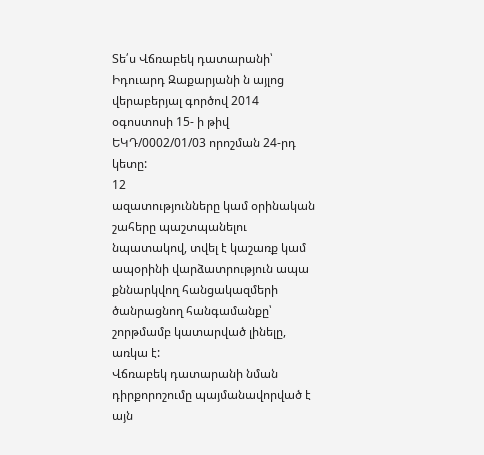Տե՛ս Վճռաբեկ դատարանի՝ Իդուարդ Զաքարյանի ն այլոց վերաբերյալ գործով 2014 օգոստոսի 15- ի թիվ ԵԿԴ/0002/01/03 որոշման 24-րդ կետը:
12
ազատությունները կամ օրինական շահերը պաշտպանելու նպատակով, տվել է կաշառք կամ ապօրինի վարձատրություն ապա քննարկվող հանցակազմերի ծանրացնող հանգամանքը՝ շորթմամբ կատարված լինելը, առկա է:
Վճռաբեկ դատարանի նման դիրքորոշումը պայմանավորված է այն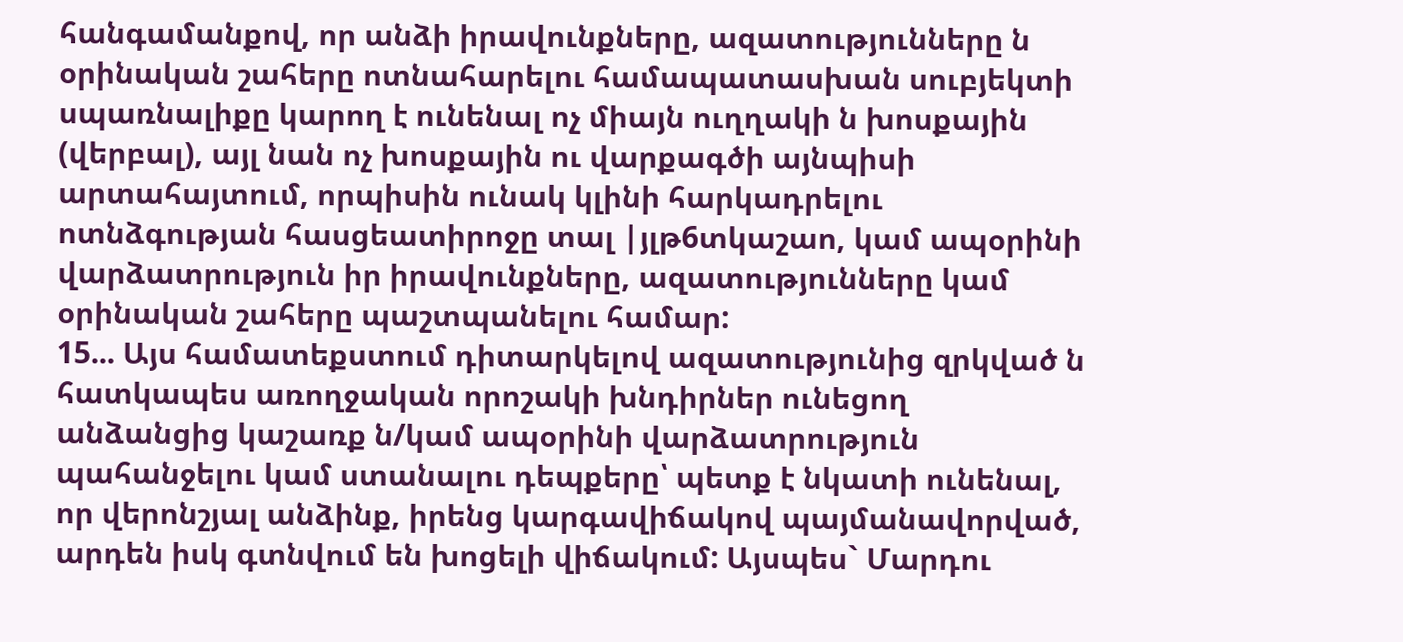հանգամանքով, որ անձի իրավունքները, ազատությունները ն օրինական շահերը ոտնահարելու համապատասխան սուբյեկտի սպառնալիքը կարող է ունենալ ոչ միայն ուղղակի ն խոսքային (վերբալ), այլ նան ոչ խոսքային ու վարքագծի այնպիսի արտահայտում, որպիսին ունակ կլինի հարկադրելու ոտնձգության հասցեատիրոջը տալ |յլթ6տկաշաո, կամ ապօրինի վարձատրություն իր իրավունքները, ազատությունները կամ օրինական շահերը պաշտպանելու համար:
15... Այս համատեքստում դիտարկելով ազատությունից զրկված ն հատկապես առողջական որոշակի խնդիրներ ունեցող անձանցից կաշառք ն/կամ ապօրինի վարձատրություն պահանջելու կամ ստանալու դեպքերը՝ պետք է նկատի ունենալ, որ վերոնշյալ անձինք, իրենց կարգավիճակով պայմանավորված, արդեն իսկ գտնվում են խոցելի վիճակում: Այսպես` Մարդու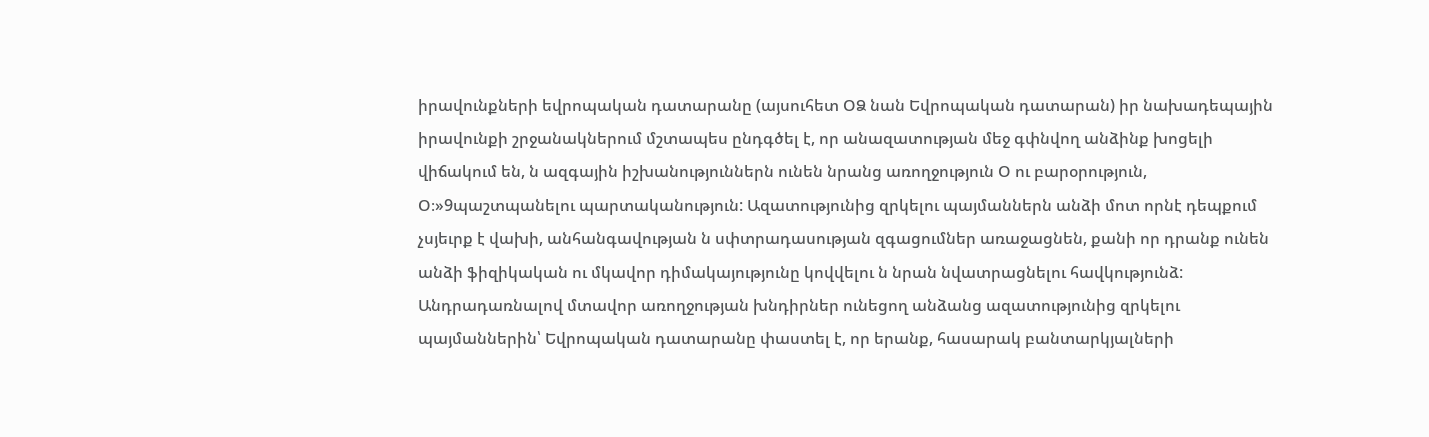իրավունքների եվրոպական դատարանը (այսուհետ ՕՁ նան Եվրոպական դատարան) իր նախադեպային իրավունքի շրջանակներում մշտապես ընդգծել է, որ անազատության մեջ գփնվող անձինք խոցելի վիճակում են, ն ազգային իշխանություններն ունեն նրանց առողջություն Օ ու բարօրություն, Օ։»9պաշտպանելու պարտականություն: Ազատությունից զրկելու պայմաններն անձի մոտ որնէ դեպքում չսյեւրք է վախի, անհանգավության ն սփտրադասության զգացումներ առաջացնեն, քանի որ դրանք ունեն անձի ֆիզիկական ու մկավոր դիմակայությունը կովվելու ն նրան նվատրացնելու հավկությունձ:
Անդրադառնալով մտավոր առողջության խնդիրներ ունեցող անձանց ազատությունից զրկելու պայմաններին՝ Եվրոպական դատարանը փաստել է, որ երանք, հասարակ բանտարկյալների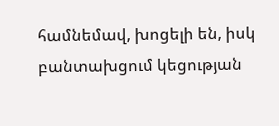համնեմավ, խոցելի են, իսկ բանտախցում կեցության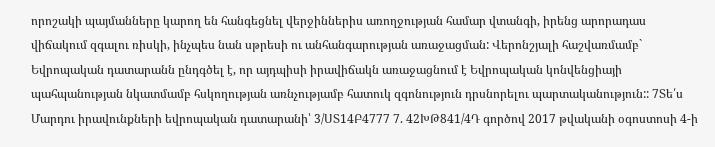որոշակի պայմանները կարող են հանգեցնել վերջիններիս առողջության համար վտանգի, իրենց արորադաս վիճակում զգալու ռիսկի, ինչպես նան սթրեսի ու անհանգարության առաջացման: Վերոնշյալի հաշվառմամբ` Եվրոպական դատարանն ընդգծել է, որ այդպիսի իրավիճակն առաջացնում է Եվրոպական կոնվենցիայի պահպանության նկատմամբ հսկողության առնչությամբ հատուկ զգոնություն դրսնորելու պարտականություն:: 7Տե՛ս Մարդու իրավունքների եվրոպական դատարանի՝ 3/ՍՏ14Բ4777 7. 42ԽԹ841/4Դ գործով 2017 թվականի օգոստոսի 4-ի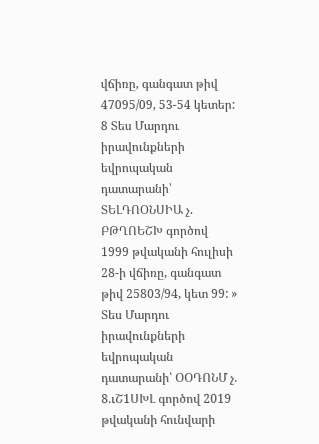վճիռը, գանգատ թիվ 47095/09, 53-54 կետեր:
8 Տես Մարդու իրավունքների եվրոպական դատարանի՝ ՏԵԼԴՈՕՆՍԻԱ չ. ԲԹՂՈԵՇԽ գործով 1999 թվականի հուլիսի 28-ի վճիռը, գանգատ թիվ 25803/94, կետ 99: » Տես Մարդու իրավունքների եվրոպական դատարանի՝ ՕՕԴՈՆՄ չ. 8.ւՇ1ՍԽԼ գործով 2019 թվականի հունվարի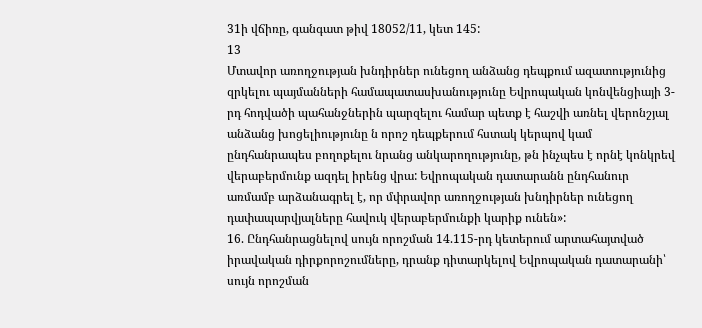31ի վճիռը, գանգատ թիվ 18052/11, կետ 145:
13
Մտավոր առողջության խնդիրներ ունեցող անձանց դեպքում ազատությունից զրկելու պայմանների համապատասխանությունը Եվրոպական կոնվենցիայի 3-րդ հոդվածի պահանջներին պարզելու համար պետք է հաշվի առնել վերոնշյալ անձանց խոցելիությունը ն որոշ դեպքերում հստակ կերպով կամ ընդհանրապես բողոքելու նրանց անկարողությունը, թն ինչպես է որնէ կոնկրեվ վերաբերմունք ազդել իրենց վրա: Եվրոպական դատարանն ընդհանուր առմամբ արձանագրել է, որ մփրավոր առողջության խնդիրներ ունեցող դափապարվյալները հավուկ վերաբերմունքի կարիք ունեն»:
16. Ընդհանրացնելով սույն որոշման 14.115-րդ կետերում արտահայտված իրավական դիրքորոշումները, դրանք դիտարկելով Եվրոպական դատարանի՝ սույն որոշման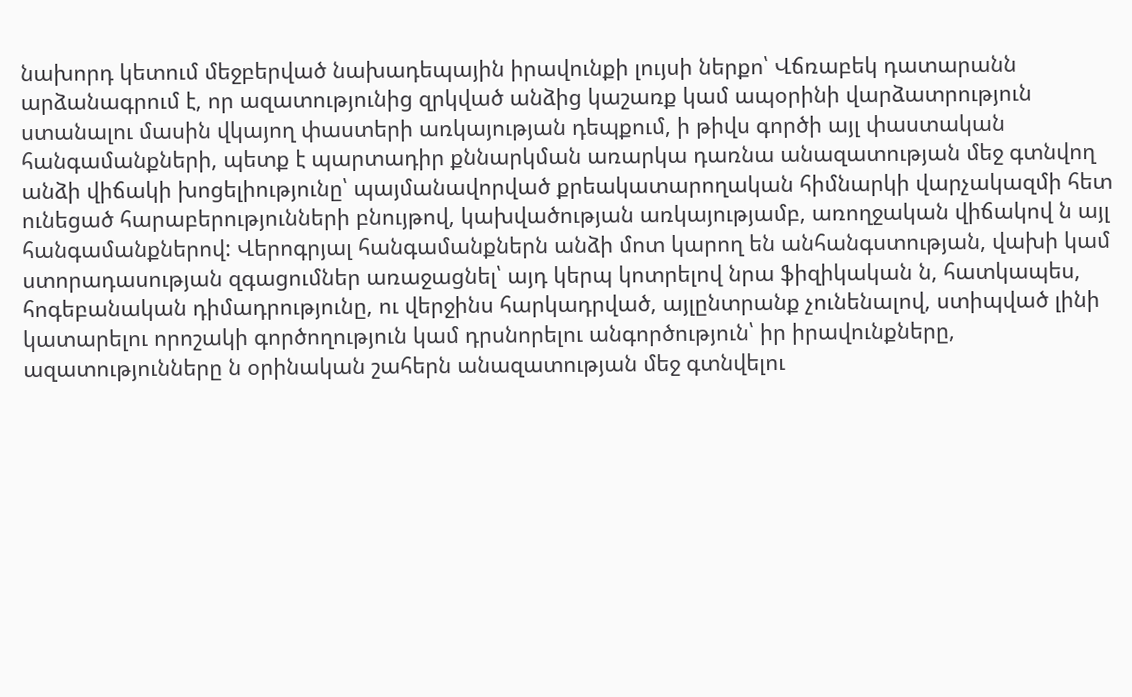նախորդ կետում մեջբերված նախադեպային իրավունքի լույսի ներքո՝ Վճռաբեկ դատարանն արձանագրում է, որ ազատությունից զրկված անձից կաշառք կամ ապօրինի վարձատրություն ստանալու մասին վկայող փաստերի առկայության դեպքում, ի թիվս գործի այլ փաստական հանգամանքների, պետք է պարտադիր քննարկման առարկա դառնա անազատության մեջ գտնվող անձի վիճակի խոցելիությունը՝ պայմանավորված քրեակատարողական հիմնարկի վարչակազմի հետ ունեցած հարաբերությունների բնույթով, կախվածության առկայությամբ, առողջական վիճակով ն այլ հանգամանքներով: Վերոգրյալ հանգամանքներն անձի մոտ կարող են անհանգստության, վախի կամ ստորադասության զգացումներ առաջացնել՝ այդ կերպ կոտրելով նրա ֆիզիկական ն, հատկապես, հոգեբանական դիմադրությունը, ու վերջինս հարկադրված, այլընտրանք չունենալով, ստիպված լինի կատարելու որոշակի գործողություն կամ դրսնորելու անգործություն՝ իր իրավունքները, ազատությունները ն օրինական շահերն անազատության մեջ գտնվելու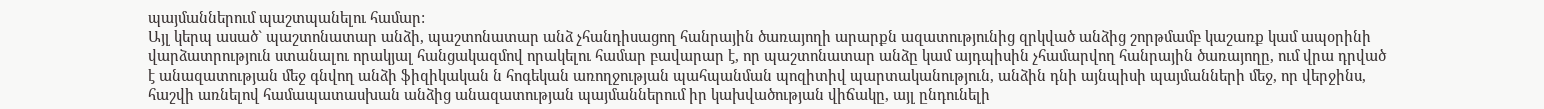պայմաններում պաշտպանելու համար:
Այլ կերպ ասած` պաշտոնատար անձի, պաշտոնատար անձ չհանդիսացող հանրային ծառայողի արարքն ազատությունից զրկված անձից շորթմամբ կաշառք կամ ապօրինի վարձատրություն ստանալու որակյալ հանցակազմով որակելու համար բավարար է, որ պաշտոնատար անձը կամ այդպիսին չհամարվող հանրային ծառայողը, ում վրա դրված է անազատության մեջ գնվող անձի ֆիզիկական ն հոգեկան առողջության պահպանման պոզիտիվ պարտականություն, անձին դնի այնպիսի պայմանների մեջ, որ վերջինս, հաշվի առնելով համապատասխան անձից անազատության պայմաններում իր կախվածության վիճակը, այլ ընդունելի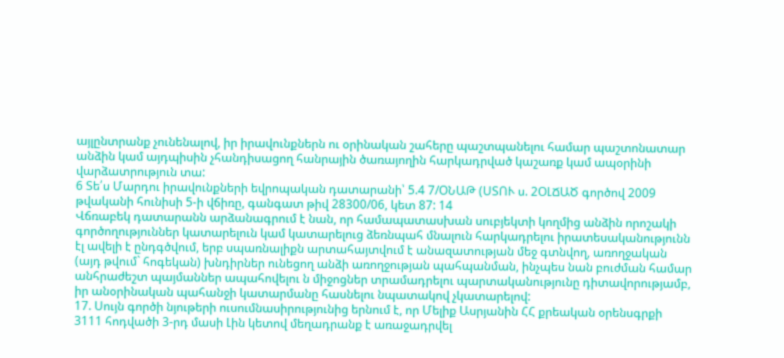այլընտրանք չունենալով, իր իրավունքներն ու օրինական շահերը պաշտպանելու համար պաշտոնատար անձին կամ այդպիսին չհանդիսացող հանրային ծառայողին հարկադրված կաշառք կամ ապօրինի վարձատրություն տա:
6 Տե՛ս Մարդու իրավունքների եվրոպական դատարանի՝ 5.4 7/ՕՆԱԹ (ՍՏՈՒ ս. 2ՕԼՃԱԾ գործով 2009 թվականի հունիսի 5-ի վճիռը, գանգատ թիվ 28300/06, կետ 87: 14
Վճռաբեկ դատարանն արձանագրում է նան, որ համապատասխան սուբյեկտի կողմից անձին որոշակի գործողություններ կատարելուն կամ կատարելուց ձեռնպահ մնալուն հարկադրելու իրատեսականությունն էլ ավելի է ընդգծվում, երբ սպառնալիքն արտահայտվում է անազատության մեջ գտնվող, առողջական (այդ թվում` հոգեկան) խնդիրներ ունեցող անձի առողջության պահպանման, ինչպես նան բուժման համար անհրաժեշտ պայմաններ ապահովելու ն միջոցներ տրամադրելու պարտականությունը դիտավորությամբ, իր անօրինական պահանջի կատարմանը հասնելու նպատակով չկատարելով:
17. Սույն գործի նյութերի ուսումնասիրությունից երնում է, որ Մելիք Ասրյանին ՀՀ քրեական օրենսգրքի 3111 հոդվածի 3-րդ մասի Լին կետով մեղադրանք է առաջադրվել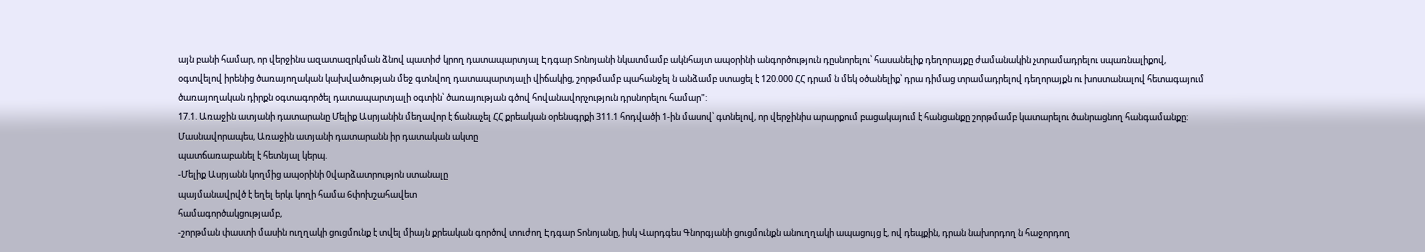այն բանի համար, որ վերջինս ազատազրկման ձնով պատիժ կրող դատապարտյալ Էդգար Տոնոյանի նկատմամբ ակնհայտ ապօրինի անգործություն դըսնորելու՝ հասանելիք դեղորայքը ժամանակին չտրամադրելու սպառնալիքով, օգտվելով իրենից ծառայողական կախվածության մեջ գտնվող դատապարտյալի վիճակից, շորթմամբ պահանջել ն անձամբ ստացել է 120.000 ՀՀ դրամ ն մեկ օծանելիք՝ դրա դիմաց տրամադրելով դեղորայքն ու խոստանալով հետագայում ծառայողական դիրքն օգտագործել դատապարտյալի օգտին՝ ծառայության գծով հովանավորչություն դրսնորելու համար":
17.1. Առաջին ատյանի դատարանը Մելիք Ասրյանին մեղավոր է ճանաչել ՀՀ քրեական օրենսգրքի 311.1 հոդվածի 1-ին մասով՝ գտնելով, որ վերջինիս արարքում բացակայում է հանցանքը շորթմամբ կատարելու ծանրացնող հանգամանքը: Մասնավորապես, Առաջին ատյանի դատարանն իր դատական ակտը
պատճառաբանել է հետնյալ կերպ.
-Մելիք Ասրյանն կողմից ապօրինի 0վարձատրությոն ստանալը
պայմանավրվծ է եղել երկւ կողի համա 6փոխշահավետ
համագործակցությամբ,
-շորթման փաստի մասին ուղղակի ցուցմունք է տվել միայն քրեական գործով տուժող Էդգար Տոնոյանը, իսկ Վարդգես Գնորգյանի ցուցմունքն անուղղակի ապացույց է, ով դեպքին, դրան նախորդող ն հաջորդող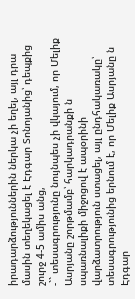իրադարձություններին ներկա չի եղել, այլ դրա մասին տեղեկացել է Էդգար Տոնոյանից՝ դեպքից շուրջ 4-5 ամիս անց,
-`` տեսագրությունը նույնպես չի վկայում, որ Մելիք Ասրյանը շորթմամբ՝ հարկադրանքի ն սպառնալիքի միջոցով է ապօրինի վարձատրություն ստացել, այլ ընդհակառակը՝ տեսագրությունից երնում է, որ Մելիք Ասրյանը ն Էդգար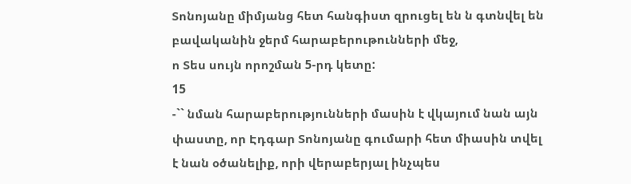Տոնոյանը միմյանց հետ հանգիստ զրուցել են ն գտնվել են բավականին ջերմ հարաբերութունների մեջ,
ո Տես սույն որոշման 5-րդ կետը:
15
-`` նման հարաբերությունների մասին է վկայում նան այն փաստը, որ Էդգար Տոնոյանը գումարի հետ միասին տվել է նան օծանելիք, որի վերաբերյալ ինչպես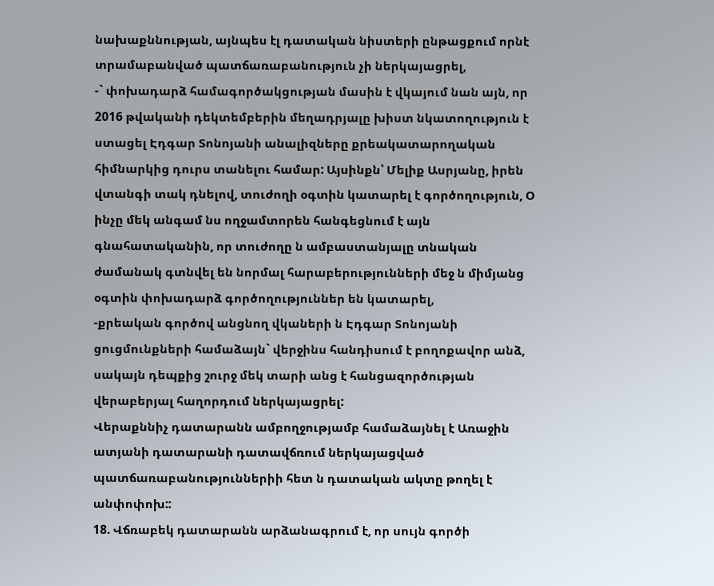նախաքննության, այնպես էլ դատական նիստերի ընթացքում որնէ տրամաբանված պատճառաբանություն չի ներկայացրել,
-` փոխադարձ համագործակցության մասին է վկայում նան այն, որ 2016 թվականի դեկտեմբերին մեղադրյալը խիստ նկատողություն է ստացել Էդգար Տոնոյանի անալիզները քրեակատարողական հիմնարկից դուրս տանելու համար: Այսինքն՝ Մելիք Ասրյանը, իրեն վտանգի տակ դնելով, տուժողի օգտին կատարել է գործողություն, Օ ինչը մեկ անգամ նս ողջամտորեն հանգեցնում է այն գնահատականին, որ տուժողը ն ամբաստանյալը տնական ժամանակ գտնվել են նորմալ հարաբերությունների մեջ ն միմյանց օգտին փոխադարձ գործողություններ են կատարել,
-քրեական գործով անցնող վկաների ն Էդգար Տոնոյանի ցուցմունքների համաձայն` վերջինս հանդիսում է բողոքավոր անձ, սակայն դեպքից շուրջ մեկ տարի անց է հանցազործության վերաբերյալ հաղորդում ներկայացրել:
Վերաքննիչ դատարանն ամբողջությամբ համաձայնել է Առաջին ատյանի դատարանի դատավճռում ներկայացված պատճառաբանություններիի հետ ն դատական ակտը թողել է անփոփոխ::
18. Վճռաբեկ դատարանն արձանագրում է, որ սույն գործի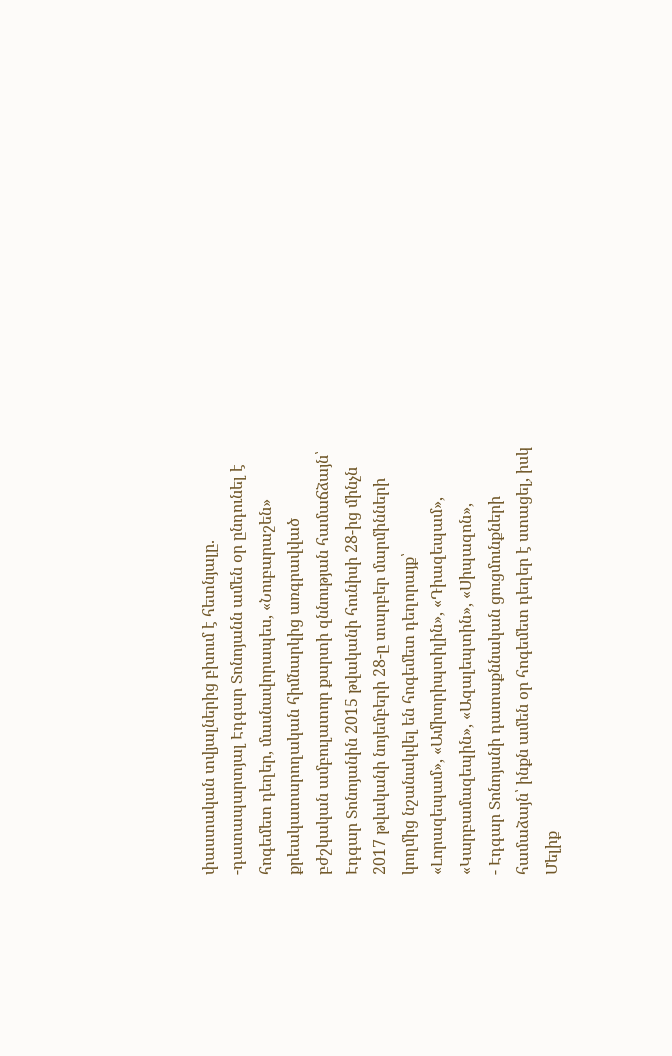փաստական տվյալներից բխում է հետնյալը.
-դատապարտյալ Էդգար Տոնոյանն ամեն օր ընդունել է հոգեմետ դեղեր, մասնավորապես, «Նուբարաշեն» քրեակատարողական հիմնարկից առգրավված բժշկական ամբուլատոր քարտի զննության համաճձայն՝ Էդգար Տոնոյանին 2015 թվականի հունիսի 28-ից մինչն 2017 թվականի նոյեմբերի 28-ը տարբեր մարմինների կողմից նշանակվել են հոգեմետ դեղորայք՝ «Լորազեպամ», «Ամիտրիպտիլին», «Դիազեպամ», «Կարբամազեպին», «Ազալեպտին», «Սիպազոն»,
- Էդգար Տոնոյանի դատաքննական ցուցմունքների համաձայն՝ ինքն ամեն օր հոգեմետ դեղեր է ստացել, իսկ Մելիք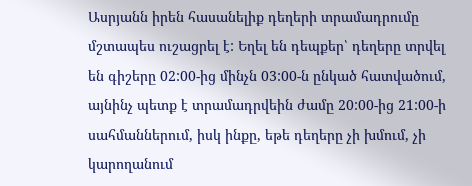Ասրյանն իրեն հասանելիք դեղերի տրամադրումը մշտապես ուշացրել է: Եղել են դեպքեր՝ դեղերը տրվել են գիշերը 02:00-ից մինչն 03:00-ն ընկած հատվածում, այնինչ պետք է տրամադրվեին ժամը 20:00-ից 21:00-ի սահմաններում, իսկ ինքը, եթե դեղերը չի խմում, չի կարողանում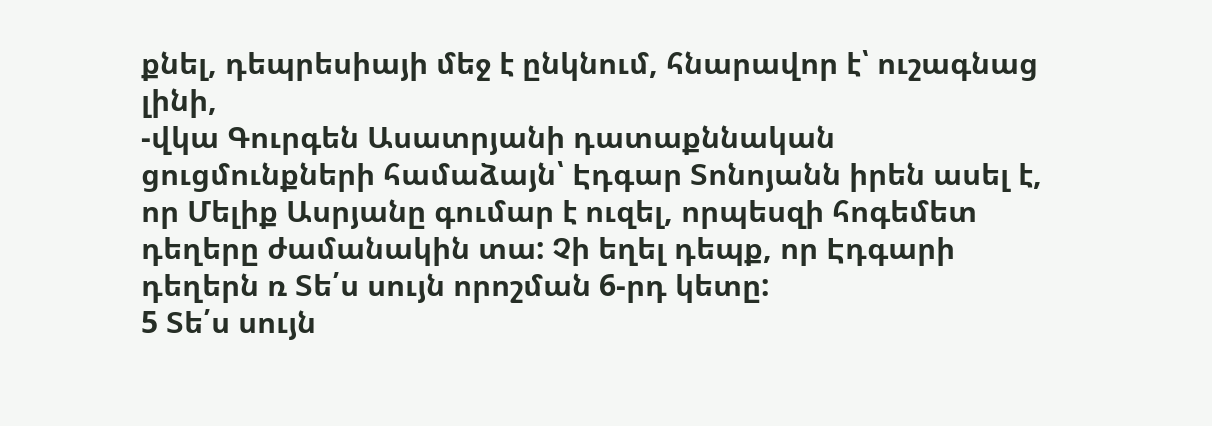քնել, դեպրեսիայի մեջ է ընկնում, հնարավոր է՝ ուշագնաց լինի,
-վկա Գուրգեն Ասատրյանի դատաքննական ցուցմունքների համաձայն՝ Էդգար Տոնոյանն իրեն ասել է, որ Մելիք Ասրյանը գումար է ուզել, որպեսզի հոգեմետ դեղերը ժամանակին տա: Չի եղել դեպք, որ Էդգարի դեղերն ռ Տե՛ս սույն որոշման 6-րդ կետը:
5 Տե՛ս սույն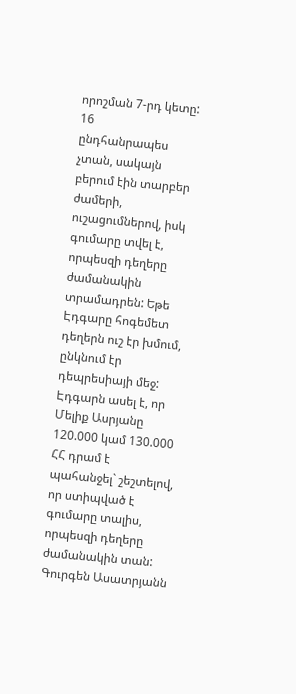որոշման 7-րդ կետը:
16
ընդհանրապես չտան, սակայն բերում էին տարբեր ժամերի, ուշացումներով, իսկ գումարը տվել է, որպեսզի դեղերը ժամանակին տրամադրեն: Եթե Էդգարը հոգեմետ դեղերն ուշ էր խմում, ընկնում էր դեպրեսիայի մեջ: Էդգարն ասել է, որ Մելիք Ասրյանը 120.000 կամ 130.000 ՀՀ դրամ է պահանջել` շեշտելով, որ ստիպված է գումարը տալիս, որպեսզի դեղերը ժամանակին տան: Գուրգեն Ասատրյանն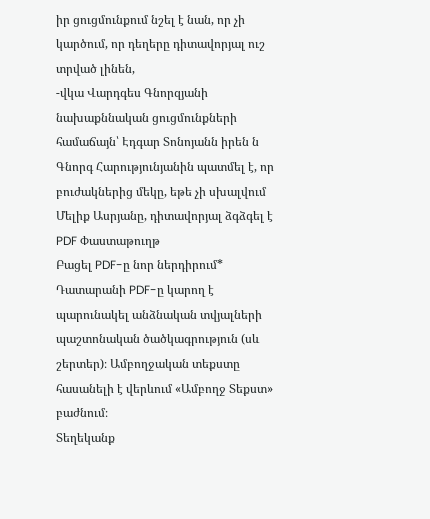իր ցուցմունքում նշել է նան, որ չի կարծում, որ դեղերը դիտավորյալ ուշ տրված լինեն,
-վկա Վարդգես Գնորզյանի նախաքննական ցուցմունքների համաճայն՝ Էդգար Տոնոյանն իրեն ն Գնորգ Հարությունյանին պատմել է, որ բուժակներից մեկը, եթե չի սխալվում Մելիք Ասրյանը, դիտավորյալ ձգձգել է
PDF Փաստաթուղթ
Բացել PDF-ը նոր ներդիրում* Դատարանի PDF-ը կարող է պարունակել անձնական տվյալների պաշտոնական ծածկագրություն (սև շերտեր)։ Ամբողջական տեքստը հասանելի է վերևում «Ամբողջ Տեքստ» բաժնում։
Տեղեկանք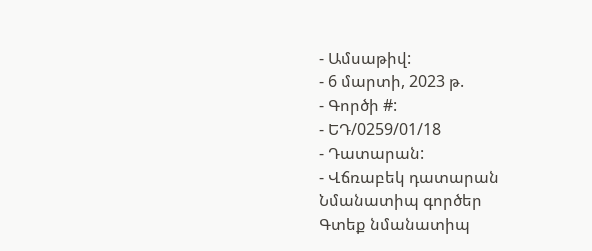- Ամսաթիվ:
- 6 մարտի, 2023 թ.
- Գործի #:
- ԵԴ/0259/01/18
- Դատարան:
- Վճռաբեկ դատարան
Նմանատիպ գործեր
Գտեք նմանատիպ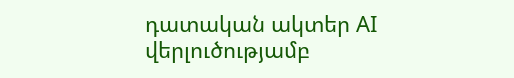դատական ակտեր AI վերլուծությամբ